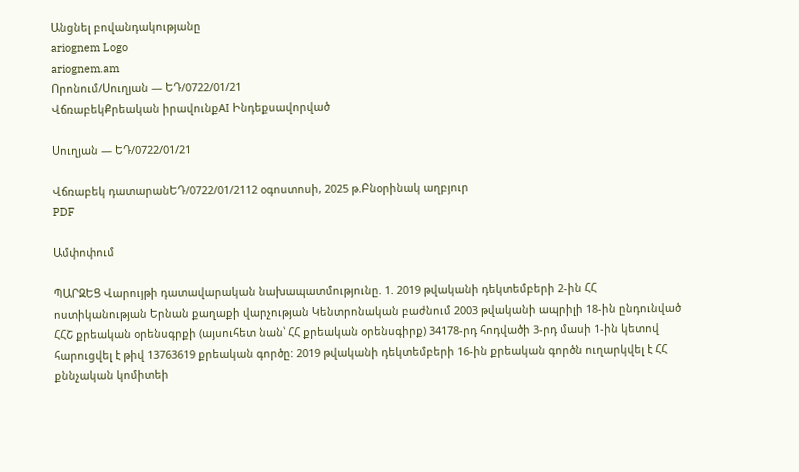Անցնել բովանդակությանը
ariognem Logo
ariognem.am
Որոնում/Սուղյան — ԵԴ/0722/01/21
ՎճռաբեկՔրեական իրավունքAI Ինդեքսավորված

Սուղյան — ԵԴ/0722/01/21

Վճռաբեկ դատարանԵԴ/0722/01/2112 օգոստոսի, 2025 թ.Բնօրինակ աղբյուր
PDF

Ամփոփում

ՊԱՐԶԵՑ Վարույթի դատավարական նախապատմությունը. 1. 2019 թվականի դեկտեմբերի 2-ին ՀՀ ոստիկանության Երնան քաղաքի վարչության Կենտրոնական բաժնում 2003 թվականի ապրիլի 18-ին ընդունված ՀՀՇ քրեական օրենսգրքի (այսուհետ նան՝ ՀՀ քրեական օրենսգիրք) 34178-րդ հոդվածի 3-րդ մասի 1-ին կետով հարուցվել է թիվ 13763619 քրեական գործը: 2019 թվականի դեկտեմբերի 16-ին քրեական գործն ուղարկվել է ՀՀ քննչական կոմիտեի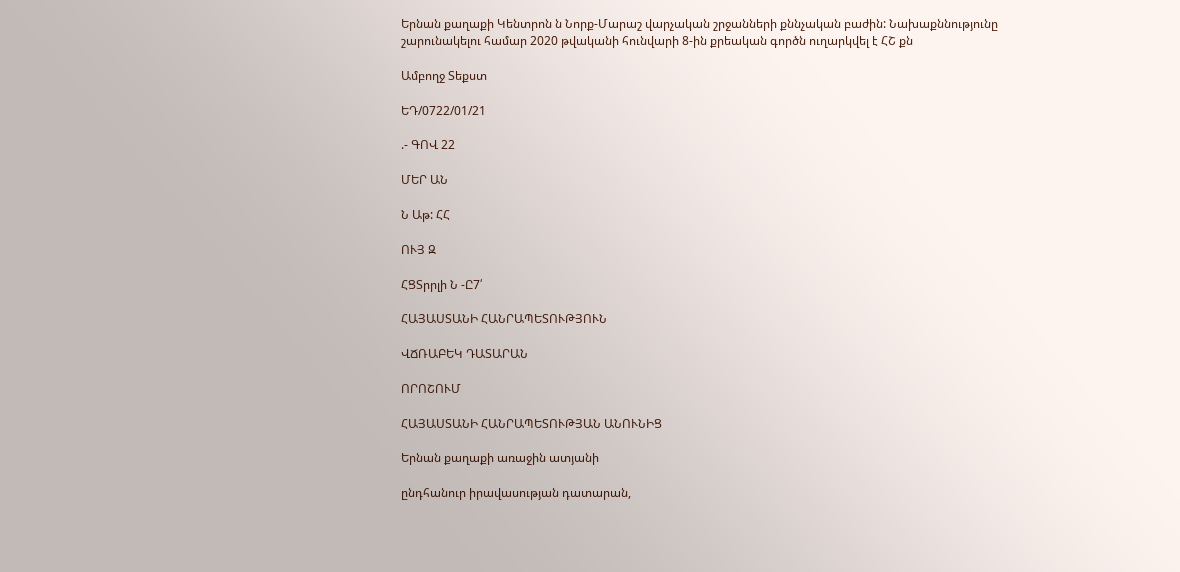Երնան քաղաքի Կենտրոն ն Նորք-Մարաշ վարչական շրջանների քննչական բաժին: Նախաքննությունը շարունակելու համար 2020 թվականի հունվարի 8-ին քրեական գործն ուղարկվել է ՀՇ քն

Ամբողջ Տեքստ

ԵԴ/0722/01/21

.- ԳՈՎ 22

ՄԵՐ ԱՆ

Ն Աթ: ՀՀ

ՈՒՅ Զ

ՀՑՏրրլի Ն -Ը7՛

ՀԱՅԱՍՏԱՆԻ ՀԱՆՐԱՊԵՏՈՒԹՅՈՒՆ

ՎՃՌԱԲԵԿ ԴԱՏԱՐԱՆ

ՈՐՈՇՈՒՄ

ՀԱՅԱՍՏԱՆԻ ՀԱՆՐԱՊԵՏՈՒԹՅԱՆ ԱՆՈՒՆԻՑ

Երնան քաղաքի առաջին ատյանի

ընդհանուր իրավասության դատարան,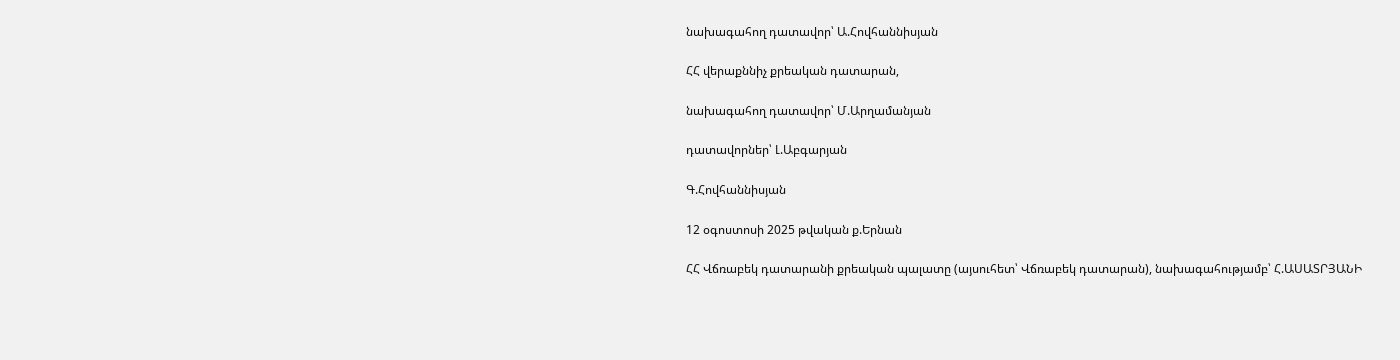նախագահող դատավոր՝ Ա.Հովհաննիսյան

ՀՀ վերաքննիչ քրեական դատարան,

նախագահող դատավոր՝ Մ.Արղամանյան

դատավորներ՝ Լ.Աբգարյան

Գ.Հովհաննիսյան

12 օգոստոսի 2025 թվական ք.Երնան

ՀՀ Վճռաբեկ դատարանի քրեական պալատը (այսուհետ՝ Վճռաբեկ դատարան), նախագահությամբ՝ Հ.ԱՍԱՏՐՅԱՆԻ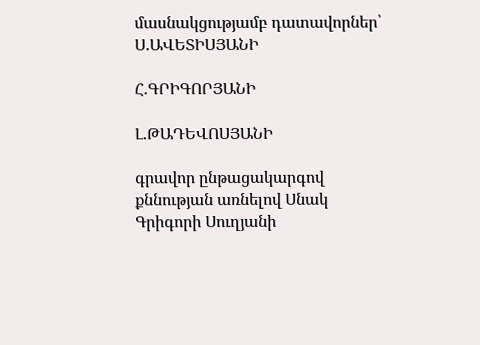մասնակցությամբ դատավորներ՝ Ս.ԱՎԵՏԻՍՅԱՆԻ

Հ.ԳՐԻԳՈՐՅԱՆԻ

Լ.ԹԱԴԵՎՈՍՅԱՆԻ

գրավոր ընթացակարգով քննության առնելով Սնակ Գրիգորի Սուղյանի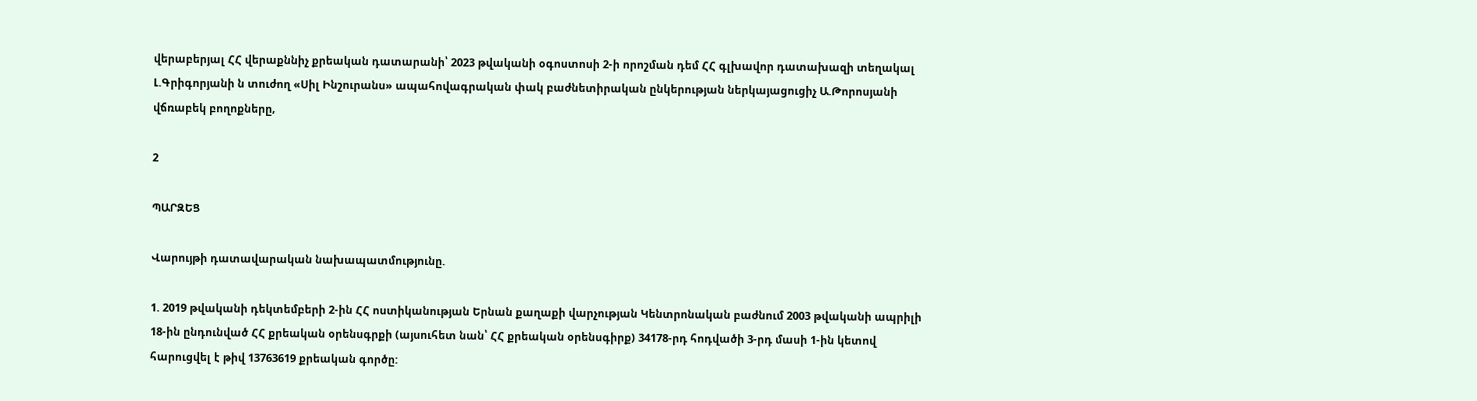վերաբերյալ ՀՀ վերաքննիչ քրեական դատարանի՝ 2023 թվականի օգոստոսի 2-ի որոշման դեմ ՀՀ գլխավոր դատախազի տեղակալ Լ.Գրիգորյանի ն տուժող «Սիլ Ինշուրանս» ապահովագրական փակ բաժնետիրական ընկերության ներկայացուցիչ Ա.Թորոսյանի վճռաբեկ բողոքները,

2

ՊԱՐԶԵՑ

Վարույթի դատավարական նախապատմությունը.

1. 2019 թվականի դեկտեմբերի 2-ին ՀՀ ոստիկանության Երնան քաղաքի վարչության Կենտրոնական բաժնում 2003 թվականի ապրիլի 18-ին ընդունված ՀՀ քրեական օրենսգրքի (այսուհետ նան՝ ՀՀ քրեական օրենսգիրք) 34178-րդ հոդվածի 3-րդ մասի 1-ին կետով հարուցվել է թիվ 13763619 քրեական գործը: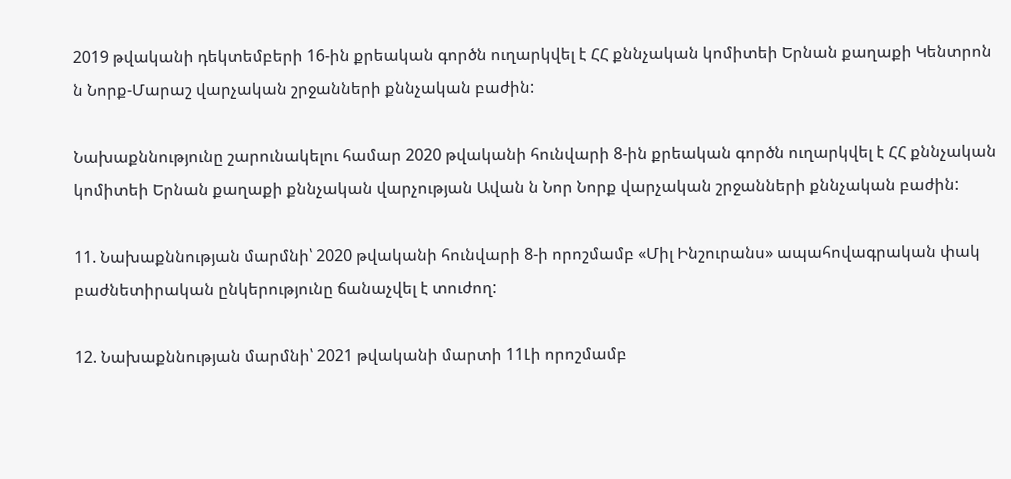2019 թվականի դեկտեմբերի 16-ին քրեական գործն ուղարկվել է ՀՀ քննչական կոմիտեի Երնան քաղաքի Կենտրոն ն Նորք-Մարաշ վարչական շրջանների քննչական բաժին:

Նախաքննությունը շարունակելու համար 2020 թվականի հունվարի 8-ին քրեական գործն ուղարկվել է ՀՀ քննչական կոմիտեի Երնան քաղաքի քննչական վարչության Ավան ն Նոր Նորք վարչական շրջանների քննչական բաժին:

11. Նախաքննության մարմնի՝ 2020 թվականի հունվարի 8-ի որոշմամբ «Միլ Ինշուրանս» ապահովագրական փակ բաժնետիրական ընկերությունը ճանաչվել է տուժող:

12. Նախաքննության մարմնի՝ 2021 թվականի մարտի 11Լի որոշմամբ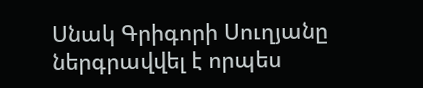Սնակ Գրիգորի Սուղյանը ներգրավվել է որպես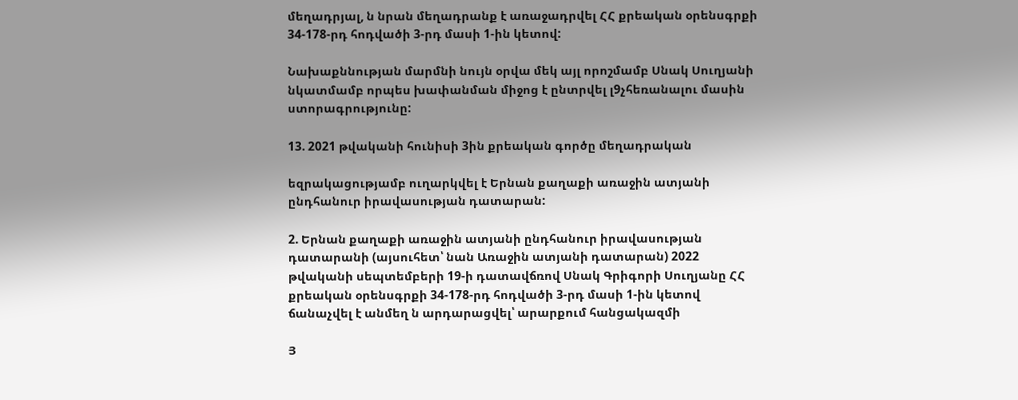մեղադրյալ, ն նրան մեղադրանք է առաջադրվել ՀՀ քրեական օրենսգրքի 34-178-րդ հոդվածի 3-րդ մասի 1-ին կետով:

Նախաքննության մարմնի նույն օրվա մեկ այլ որոշմամբ Սնակ Սուղյանի նկատմամբ որպես խափանման միջոց է ընտրվել լ9չհեռանալու մասին ստորագրությունը:

13. 2021 թվականի հունիսի 3ին քրեական գործը մեղադրական

եզրակացությամբ ուղարկվել է Երնան քաղաքի առաջին ատյանի ընդհանուր իրավասության դատարան:

2. Երնան քաղաքի առաջին ատյանի ընդհանուր իրավասության դատարանի (այսուհետ՝ նան Առաջին ատյանի դատարան) 2022 թվականի սեպտեմբերի 19-ի դատավճռով Սնակ Գրիգորի Սուղյանը ՀՀ քրեական օրենսգրքի 34-178-րդ հոդվածի 3-րդ մասի 1-ին կետով ճանաչվել է անմեղ ն արդարացվել՝ արարքում հանցակազմի

Յ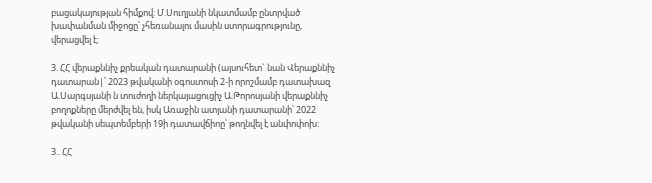բացակայության հիմքով: Մ.Սուղյանի նկատմամբ ընտրված խափանման միջոցը՝ չհեռանալու մասին ստորագրությունը, վերացվել է:

3. ՀՀ վերաքննիչ քրեական դատարանի (այսուհետ` նան Վերաքննիչ դատարան|՝ 2023 թվականի օգոստոսի 2-ի որոշմամբ դատախազ Ա.Սարգսյանի ն տուժողի ներկայացուցիչ Ա.Թորոսյանի վերաքննիչ բողոքները մերժվել են, իսկ Առաջին ատյանի դատարանի՝ 2022 թվականի սեպտեմբերի 19ի դատավճիոը՝ թողնվել է անփոփոխ:

3.. ՀՀ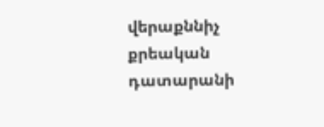վերաքննիչ քրեական դատարանի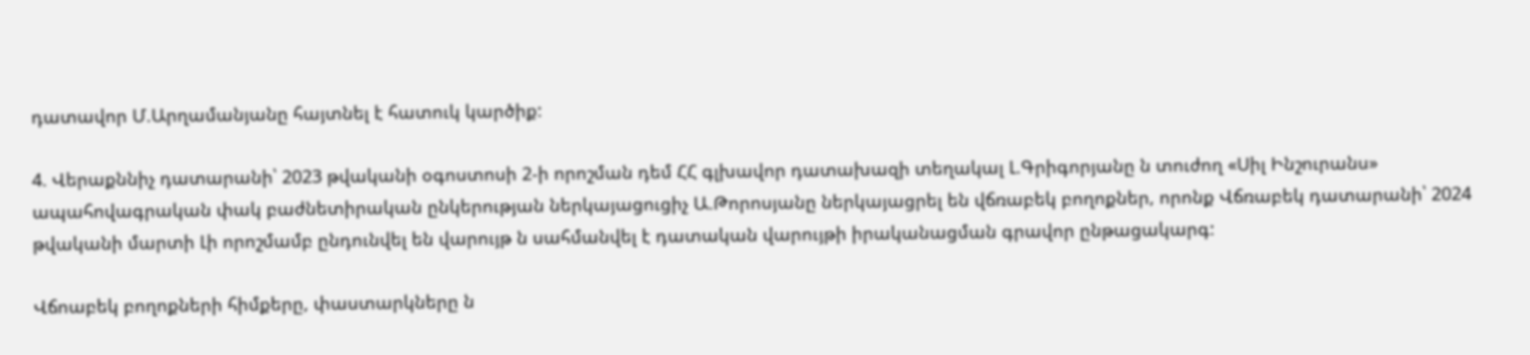դատավոր Մ.Արղամանյանը հայտնել է հատուկ կարծիք:

4. Վերաքննիչ դատարանի՝ 2023 թվականի օգոստոսի 2-ի որոշման դեմ ՀՀ գլխավոր դատախազի տեղակալ Լ.Գրիգորյանը ն տուժող «Սիլ Ինշուրանս» ապահովագրական փակ բաժնետիրական ընկերության ներկայացուցիչ Ա.Թորոսյանը ներկայացրել են վճռաբեկ բողոքներ, որոնք Վճռաբեկ դատարանի՝ 2024 թվականի մարտի Լի որոշմամբ ընդունվել են վարույթ ն սահմանվել է դատական վարույթի իրականացման գրավոր ընթացակարգ:

Վճոաբեկ բողոքների հիմքերը, փաստարկները ն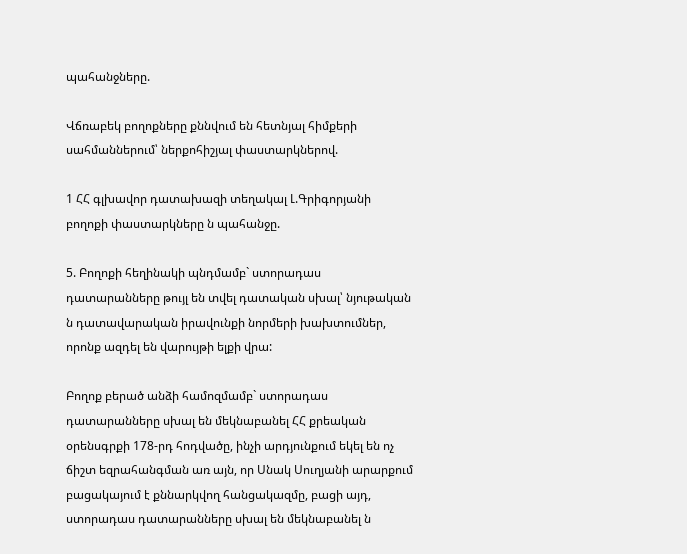պահանջները.

Վճռաբեկ բողոքները քննվում են հետնյալ հիմքերի սահմաններում՝ ներքոհիշյալ փաստարկներով.

1 ՀՀ գլխավոր դատախազի տեղակալ Լ.Գրիգորյանի բողոքի փաստարկները ն պահանջը.

5. Բողոքի հեղինակի պնդմամբ` ստորադաս դատարանները թույլ են տվել դատական սխալ՝ նյութական ն դատավարական իրավունքի նորմերի խախտումներ, որոնք ազդել են վարույթի ելքի վրա:

Բողոք բերած անձի համոզմամբ` ստորադաս դատարանները սխալ են մեկնաբանել ՀՀ քրեական օրենսգրքի 178-րդ հոդվածը, ինչի արդյունքում եկել են ոչ ճիշտ եզրահանգման առ այն, որ Սնակ Սուղյանի արարքում բացակայում է քննարկվող հանցակազմը, բացի այդ, ստորադաս դատարանները սխալ են մեկնաբանել ն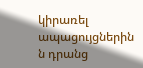կիրառել ապացույցներին ն դրանց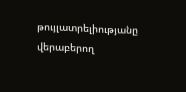թույլատրելիությանը վերաբերող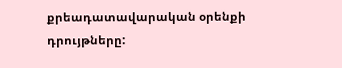քրեադատավարական օրենքի դրույթները: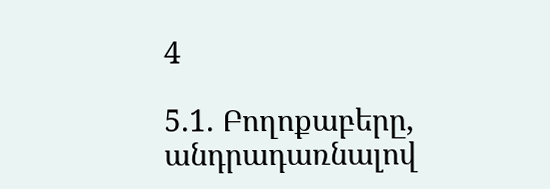4

5.1. Բողոքաբերը, անդրադառնալով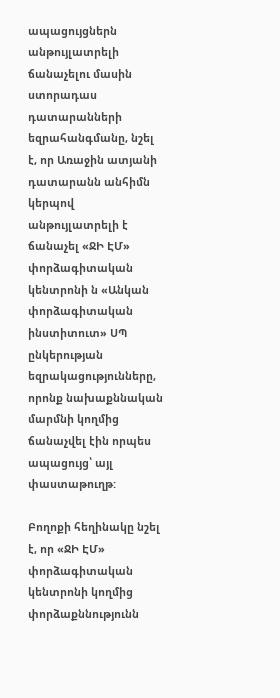ապացույցներն անթույլատրելի ճանաչելու մասին ստորադաս դատարանների եզրահանգմանը, նշել է, որ Առաջին ատյանի դատարանն անհիմն կերպով անթույլատրելի է ճանաչել «ՋԻ ԷՄ» փորձագիտական կենտրոնի ն «Անկան փորձագիտական ինստիտուտ» ՍՊ ընկերության եզրակացությունները, որոնք նախաքննական մարմնի կողմից ճանաչվել էին որպես ապացույց՝ այլ փաստաթուղթ:

Բողոքի հեղինակը նշել է, որ «ՋԻ ԷՄ» փորձագիտական կենտրոնի կողմից փորձաքննությունն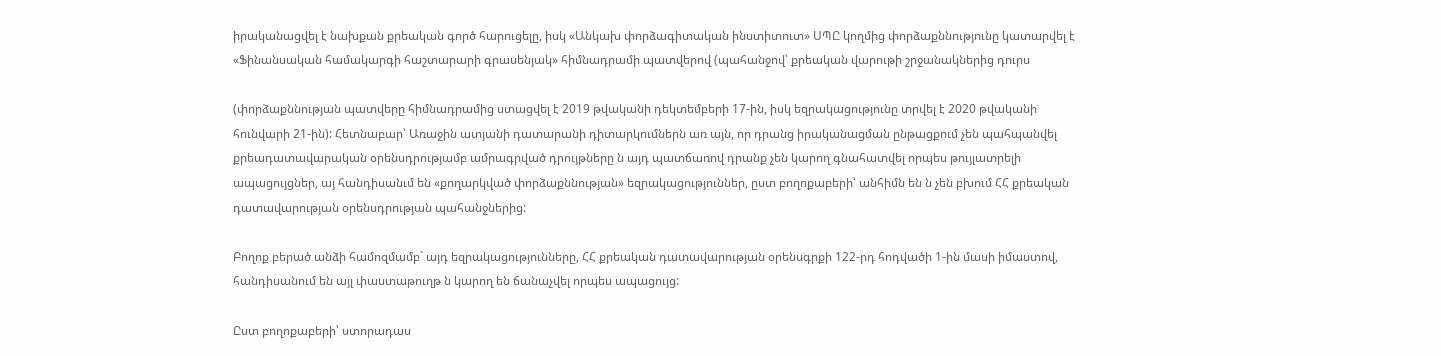իրականացվել է նախքան քրեական գործ հարուցելը, իսկ «Անկախ փորձագիտական ինստիտուտ» ՍՊԸ կողմից փորձաքննությունը կատարվել է «Ֆինանսական համակարգի հաշտարարի գրասենյակ» հիմնադրամի պատվերով (պահանջով՝ քրեական վարութի շրջանակներից դուրս

(փորձաքննության պատվերը հիմնադրամից ստացվել է 2019 թվականի դեկտեմբերի 17-ին, իսկ եզրակացությունը տրվել է 2020 թվականի հունվարի 21-ին): Հետնաբար՝ Առաջին ատյանի դատարանի դիտարկումներն առ այն, որ դրանց իրականացման ընթացքում չեն պահպանվել քրեադատավարական օրենսդրությամբ ամրագրված դրույթները ն այդ պատճառով դրանք չեն կարող գնահատվել որպես թույլատրելի ապացույցներ, այ հանդիսանւմ են «քողարկված փորձաքննության» եզրակացություններ, ըստ բողոքաբերի՝ անհիմն են ն չեն բխում ՀՀ քրեական դատավարության օրենսդրության պահանջներից:

Բողոք բերած անձի համոզմամբ` այդ եզրակացությունները, ՀՀ քրեական դատավարության օրենսգրքի 122-րդ հոդվածի 1-ին մասի իմաստով, հանդիսանում են այլ փաստաթուղթ ն կարող են ճանաչվել որպես ապացույց:

Ըստ բողոքաբերի՝ ստորադաս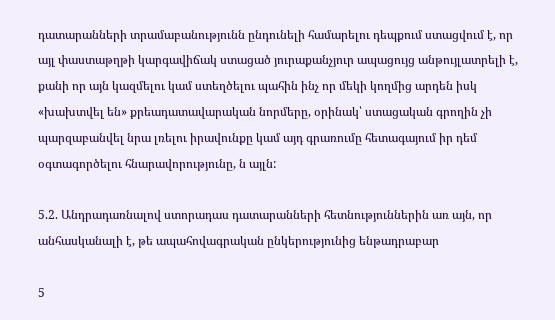դատարանների տրամաբանությունն ընդունելի համարելու դեպքում ստացվում է, որ այլ փաստաթղթի կարգավիճակ ստացած յուրաքանչյուր ապացույց անթույլատրելի է, քանի որ այն կազմելու կամ ստեղծելու պահին ինչ որ մեկի կողմից արդեն իսկ «խախտվել են» քրեադատավարական նորմերը, օրինակ՝ ստացական գրողին չի պարզաբանվել նրա լռելու իրավունքը կամ այդ գրառումը հետագայում իր դեմ օգտագործելու հնարավորությունը, ն այլն:

5.2. Անդրադառնալով ստորադաս դատարանների հետնություններին առ այն, որ անհասկանալի է, թե ապահովագրական ընկերությունից ենթադրաբար

5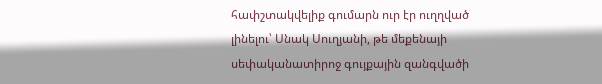հափշտակվելիք գումարն ուր էր ուղղված լինելու՝ Սնակ Սուղյանի, թե մեքենայի սեփականատիրոջ գույքային զանգվածի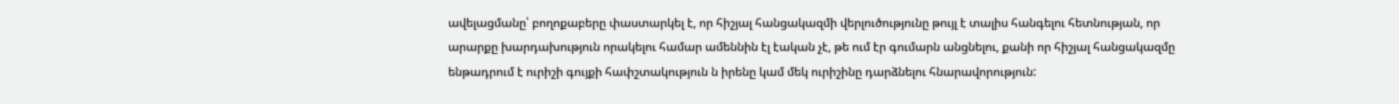ավելացմանը՝ բողոքաբերը փաստարկել է, որ հիշյալ հանցակազմի վերլուծությունը թույլ է տալիս հանգելու հետնության, որ արարքը խարդախություն որակելու համար ամեննին էլ էական չէ, թե ում էր գումարն անցնելու, քանի որ հիշյալ հանցակազմը ենթադրում է ուրիշի գույքի հափշտակություն ն իրենը կամ մեկ ուրիշինը դարձնելու հնարավորություն: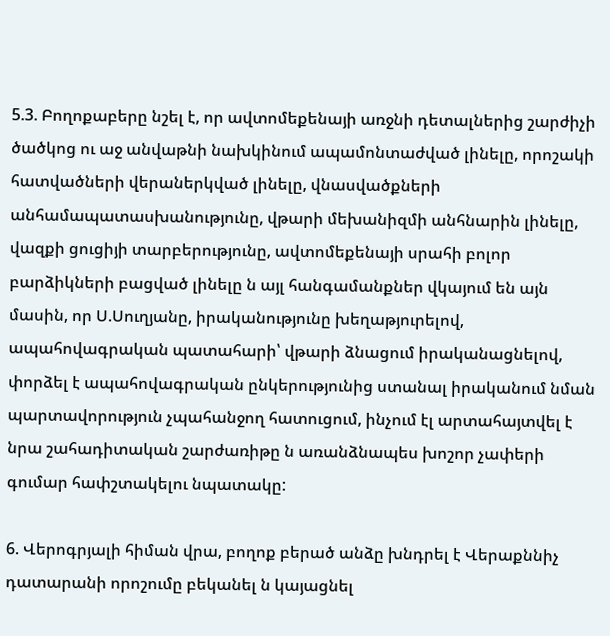5.3. Բողոքաբերը նշել է, որ ավտոմեքենայի առջնի դետալներից շարժիչի ծածկոց ու աջ անվաթնի նախկինում ապամոնտաժված լինելը, որոշակի հատվածների վերաներկված լինելը, վնասվածքների անհամապատասխանությունը, վթարի մեխանիզմի անհնարին լինելը, վազքի ցուցիյի տարբերությունը, ավտոմեքենայի սրահի բոլոր բարձիկների բացված լինելը ն այլ հանգամանքներ վկայում են այն մասին, որ Ս.Սուղյանը, իրականությունը խեղաթյուրելով, ապահովագրական պատահարի՝ վթարի ձնացում իրականացնելով, փորձել է ապահովագրական ընկերությունից ստանալ իրականում նման պարտավորություն չպահանջող հատուցում, ինչում էլ արտահայտվել է նրա շահադիտական շարժառիթը ն առանձնապես խոշոր չափերի գումար հափշտակելու նպատակը:

6. Վերոգրյալի հիման վրա, բողոք բերած անձը խնդրել է Վերաքննիչ դատարանի որոշումը բեկանել ն կայացնել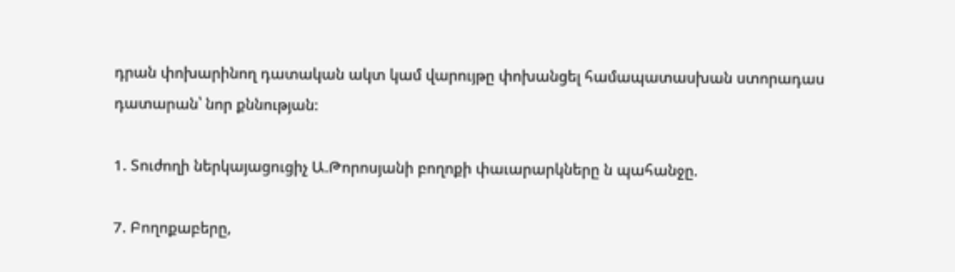դրան փոխարինող դատական ակտ կամ վարույթը փոխանցել համապատասխան ստորադաս դատարան՝ նոր քննության:

1. Տուժողի ներկայացուցիչ Ա.Թորոսյանի բողոքի փաւարարկները ն պահանջը.

7. Բողոքաբերը,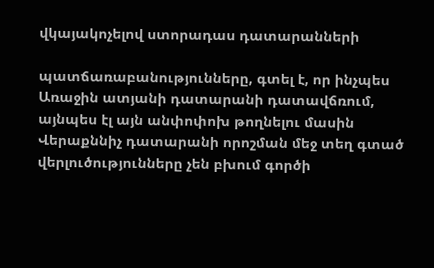վկայակոչելով ստորադաս դատարանների

պատճառաբանությունները, գտել է, որ ինչպես Առաջին ատյանի դատարանի դատավճռում, այնպես էլ այն անփոփոխ թողնելու մասին Վերաքննիչ դատարանի որոշման մեջ տեղ գտած վերլուծությունները չեն բխում գործի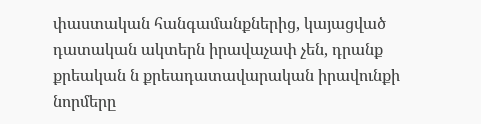փաստական հանգամանքներից, կայացված դատական ակտերն իրավաչափ չեն, դրանք քրեական ն քրեադատավարական իրավունքի նորմերը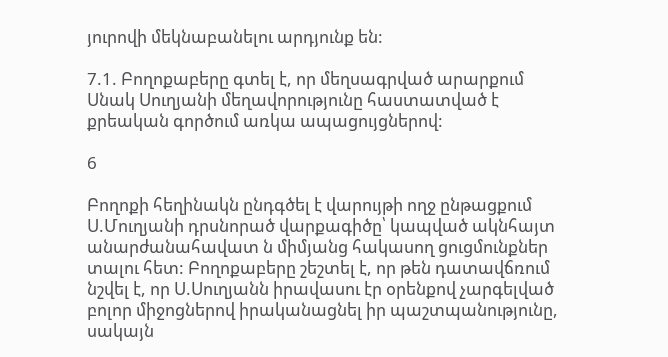յուրովի մեկնաբանելու արդյունք են:

7.1. Բողոքաբերը գտել է, որ մեղսագրված արարքում Սնակ Սուղյանի մեղավորությունը հաստատված է քրեական գործում առկա ապացույցներով:

6

Բողոքի հեղինակն ընդգծել է վարույթի ողջ ընթացքում Ս.Մուղյանի դրսնորած վարքագիծը՝ կապված ակնհայտ անարժանահավատ ն միմյանց հակասող ցուցմունքներ տալու հետ: Բողոքաբերը շեշտել է, որ թեն դատավճռում նշվել է, որ Ս.Սուղյանն իրավասու էր օրենքով չարգելված բոլոր միջոցներով իրականացնել իր պաշտպանությունը, սակայն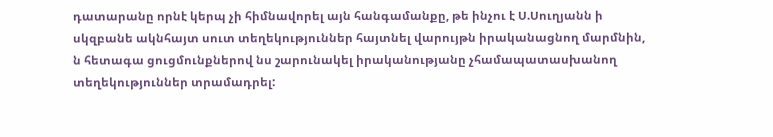դատարանը որնէ կերպ չի հիմնավորել այն հանգամանքը, թե ինչու է Ս.Սուղյանն ի սկզբանե ակնհայտ սուտ տեղեկություններ հայտնել վարույթն իրականացնող մարմնին, ն հետագա ցուցմունքներով նս շարունակել իրականությանը չհամապատասխանող տեղեկություններ տրամադրել: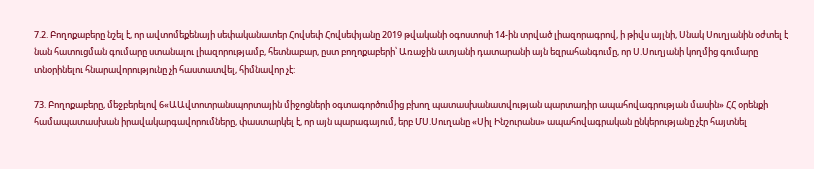7.2. Բողոքաբերը նշել է, որ ավտոմեքենայի սեփականատեր Հովսեփ Հովսեփյանը 2019 թվականի օգոստոսի 14-ին տրված լիազորագրով, ի թիվս այլնի, Սնակ Սուղյանին օժտել է նան հատուցման գումարը ստանալու լիազորությամբ, հետնաբար, ըստ բողոքաբերի՝ Առաջին ատյանի դատարանի այն եզրահանգումը, որ Ս.Սուղյանի կողմից գումարը տնօրինելու հնարավորությունը չի հաստատվել, հիմնավոր չէ:

73. Բողոքաբերը, մեջբերելով 6«ԱԱվտոտրանսպորտային միջոցների օգտագործումից բխող պատասխանատվության պարտադիր ապահովագրության մասին» ՀՀ օրենքի համապատասխան իրավակարգավորումները, փաստարկել է, որ այն պարագայում, երբ ՄՍ.Սուղանը «Սիլ Ինշուրանս» ապահովագրական ընկերությանը չէր հայտնել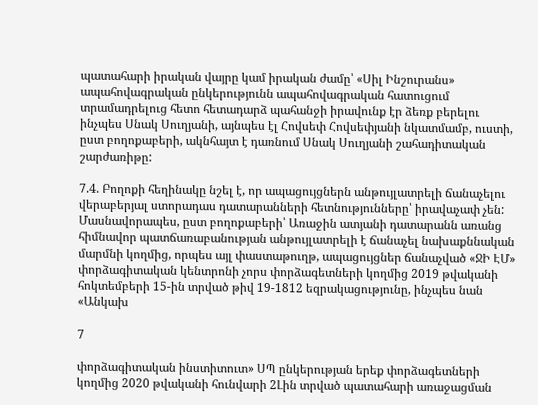պատահարի իրական վայրը կամ իրական ժամը՝ «Սիլ Ինշուրանս» ապահովագրական ընկերությունն ապահովագրական հատուցում տրամադրելուց հետո հետադարձ պահանջի իրավունք էր ձեռք բերելու ինչպես Սնակ Սուղյանի, այնպես էլ Հովսեփ Հովսեփյանի նկատմամբ, ուստի, ըստ բողոքաբերի, ակնհայտ է դառնում Սնակ Սուղյանի շահադիտական շարժառիթը:

7.4. Բողոքի հեղինակը նշել է, որ ապացույցներն անթույլատրելի ճանաչելու վերաբերյալ ստորադաս դատարանների հետնությունները՝ իրավաչափ չեն: Մասնավորապես, ըստ բողոքաբերի՝ Առաջին ատյանի դատարանն առանց հիմնավոր պատճառաբանության անթույլատրելի է ճանաչել նախաքննական մարմնի կողմից, որպես այլ փաստաթուղթ, ապացույցներ ճանաչված «ՋԻ ԷՄ» փորձագիտական կենտրոնի չորս փորձագետների կողմից 2019 թվականի հոկտեմբերի 15-ին տրված թիվ 19-1812 եզրակացությունը, ինչպես նան «Անկախ

7

փորձագիտական ինստիտուտ» ՍՊ ընկերության երեք փորձագետների կողմից 2020 թվականի հունվարի 2Լին տրված պատահարի առաջացման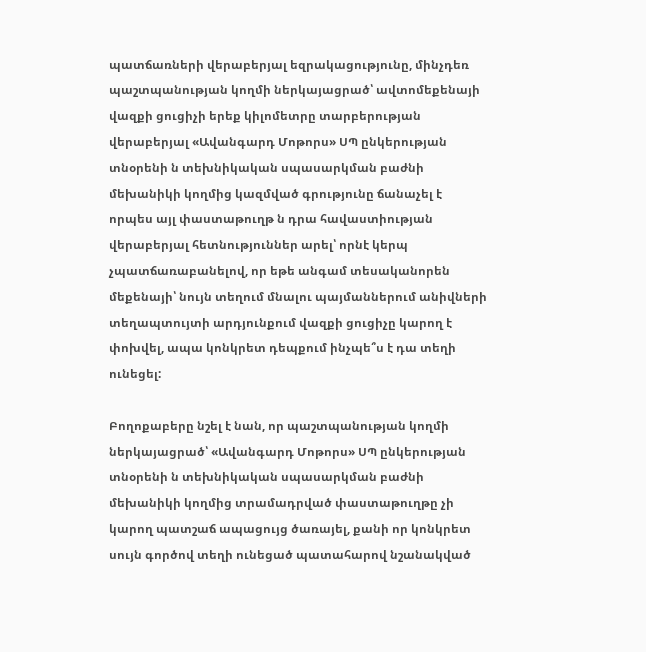պատճառների վերաբերյալ եզրակացությունը, մինչդեռ պաշտպանության կողմի ներկայացրած՝ ավտոմեքենայի վազքի ցուցիչի երեք կիլոմետրը տարբերության վերաբերյալ «Ավանգարդ Մոթորս» ՍՊ ընկերության տնօրենի ն տեխնիկական սպասարկման բաժնի մեխանիկի կողմից կազմված գրությունը ճանաչել է որպես այլ փաստաթուղթ ն դրա հավաստիության վերաբերյալ հետնություններ արել՝ որնէ կերպ չպատճառաբանելով, որ եթե անգամ տեսականորեն մեքենայի՝ նույն տեղում մնալու պայմաններում անիվների տեղապտույտի արդյունքում վազքի ցուցիչը կարող է փոխվել, ապա կոնկրետ դեպքում ինչպե՞ս է դա տեղի ունեցել:

Բողոքաբերը նշել է նան, որ պաշտպանության կողմի ներկայացրած՝ «Ավանգարդ Մոթորս» ՍՊ ընկերության տնօրենի ն տեխնիկական սպասարկման բաժնի մեխանիկի կողմից տրամադրված փաստաթուղթը չի կարող պատշաճ ապացույց ծառայել, քանի որ կոնկրետ սույն գործով տեղի ունեցած պատահարով նշանակված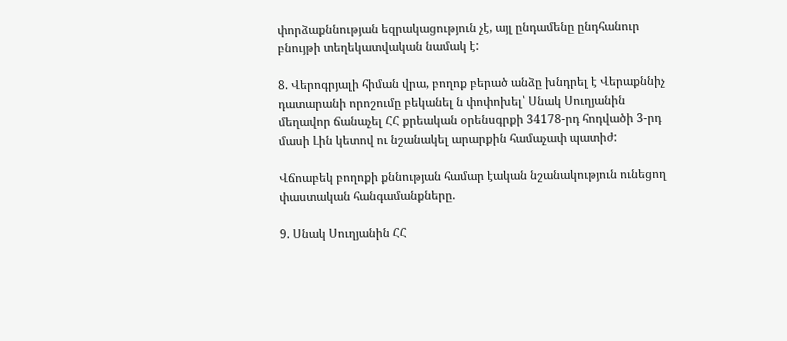փորձաքննության եզրակացություն չէ, այլ ընդամենը ընդհանուր բնույթի տեղեկատվական նամակ է:

8. Վերոգրյալի հիման վրա, բողոք բերած անձը խնդրել է Վերաքննիչ դատարանի որոշումը բեկանել ն փոփոխել՝ Սնակ Սուղյանին մեղավոր ճանաչել ՀՀ քրեական օրենսգրքի 34178-րդ հոդվածի 3-րդ մասի Լին կետով ու նշանակել արարքին համաչափ պատիժ:

Վճոաբեկ բողոքի քննության համար էական նշանակություն ունեցող փաստական հանգամանքները.

9. Սնակ Սուղյանին ՀՀ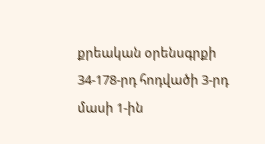քրեական օրենսգրքի 34-178-րդ հոդվածի 3-րդ մասի 1-ին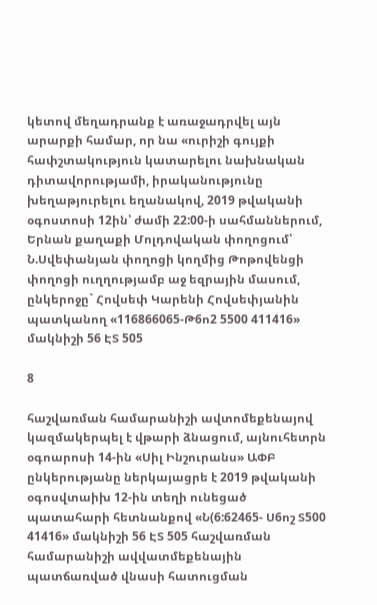կետով մեղադրանք է առաջադրվել այն արարքի համար, որ նա «ուրիշի գույքի հափշտակություն կատարելու նախնական դիտավորությամի, իրականությունը խեղաթյուրելու եղանակով, 2019 թվականի օգոստոսի 12ին՝ ժամի 22:00-ի սահմաններում, Երնան քաղաքի Մոլդովական փողոցում՝ Ն.Սվեփանյան փողոցի կողմից Թոթովենցի փողոցի ուղղությամբ աջ եզրային մասում, ընկերոջը` Հովսեփ Կարենի Հովսեփյանին պատկանող «116866065-Թ6ո2 5500 411416» մակնիշի 56 ԷՏ 505

8

հաշվառման համարանիշի ավտոմեքենայով կազմակերպել է վթարի ձնացում, այնուհետրն օգոարոսի 14-ին «Սիլ Ինշուրանս» ԱՓԲ ընկերությանը ներկայացրե է 2019 թվականի օգոսվտաիխ 12-ին տեղի ունեցած պատահարի հետնանքով «Ն(6:62465- Ս6ոշ Տ500 41416» մակնիշի 56 ԷՏ 505 հաշվառման համարանիշի ավվատմեքենային պատճառված վնասի հատուցման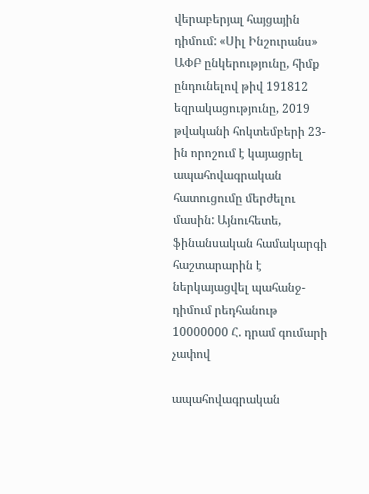վերաբերյալ հայցային դիմում: «Սիլ Ինշուրանս» ԱՓԲ ընկերությունը, հիմք ընդունելով թիվ 191812 եզրակացությունը, 2019 թվականի հոկտեմբերի 23-ին որոշում է կայացրել ապահովագրական հատուցումը մերժելու մասին: Այնուհետե, ֆինանսական համակարգի հաշտարարին է ներկայացվել պահանջ-դիմում րեդհանութ 10000000 Հ. դրամ գումարի չափով

ապահովագրական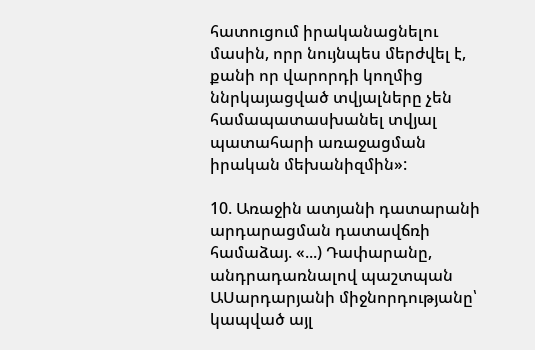հատուցում իրականացնելու մասին, որր նույնպես մերժվել է, քանի որ վարորդի կողմից ննրկայացված տվյալները չեն համապատասխանել տվյալ պատահարի առաջացման իրական մեխանիզմին»:

10. Առաջին ատյանի դատարանի արդարացման դատավճռի համաձայ. «...) Դափարանը, անդրադառնալով պաշտպան ԱՍարդարյանի միջնորդությանը՝ կապված այլ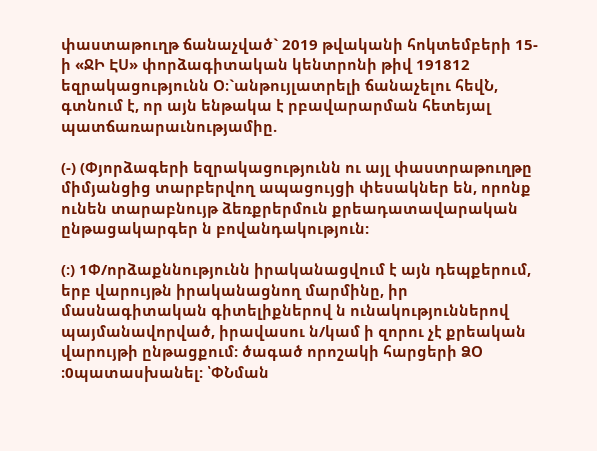փաստաթուղթ ճանաչված` 2019 թվականի հոկտեմբերի 15-ի «ՋԻ ԷՍ» փորձագիտական կենտրոնի թիվ 191812 եզրակացությունն Օ։`անթույլատրելի ճանաչելու հեվՆ, գտնում է, որ այն ենթակա է րբավարարման հետեյալ պատճառարաւնությամիը.

(-) (Փյորձագերի եզրակացությունն ու այլ փաստրաթուղթը միմյանցից տարբերվող ապացույցի փեսակներ են, որոնք ունեն տարաբնույթ ձեռքրերմուն քրեադատավարական ընթացակարգեր ն բովանդակություն:

(:) 1Փ/որձաքննությունն իրականացվում է այն դեպքերում, երբ վարույթն իրականացնող մարմինը, իր մասնագիտական գիտելիքներով ն ունակություններով պայմանավորված, իրավասու ն/կամ ի զորու չէ քրեական վարույթի ընթացքում: ծագած որոշակի հարցերի ՁՕ ։0պատասխանել: ՝ՓՆման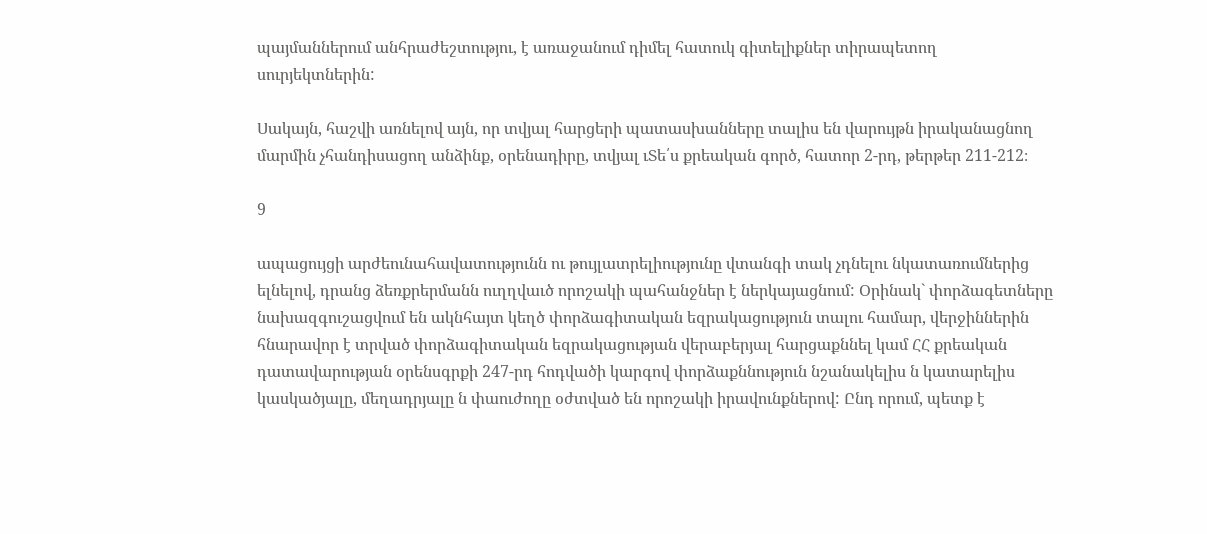պայմաններում անհրաժեշտությու, է առաջանում դիմել հատուկ գիտելիքներ տիրապետող սուրյեկտներին:

Սակայն, հաշվի առնելով այն, որ տվյալ հարցերի պատասխանները տալիս են վարույթն իրականացնող մարմին չհանդիսացող անձինք, օրենադիրը, տվյալ ւՏե՛ս քրեական գործ, հատոր 2-րդ, թերթեր 211-212։

9

ապացույցի արժեունահավատությունն ու թույլատրելիությունը վտանգի տակ չդնելու նկատառումներից ելնելով, դրանց ձեռքրերմանն ուղղվաւծ որոշակի պահանջներ է ներկայացնում: Օրինակ` փորձագետները նախազգուշացվում են ակնհայտ կեղծ փորձագիտական եզրակացություն տալու համար, վերջիններին հնարավոր է տրված փորձագիտական եզրակացության վերաբերյալ հարցաքննել կամ ՀՀ քրեական դատավարության օրենսգրքի 247-րդ հոդվածի կարգով փորձաքննություն նշանակելիս ն կատարելիս կասկածյալը, մեղադրյալը ն փաուժողը օժտված են որոշակի իրավունքներով: Ընդ որում, պետք է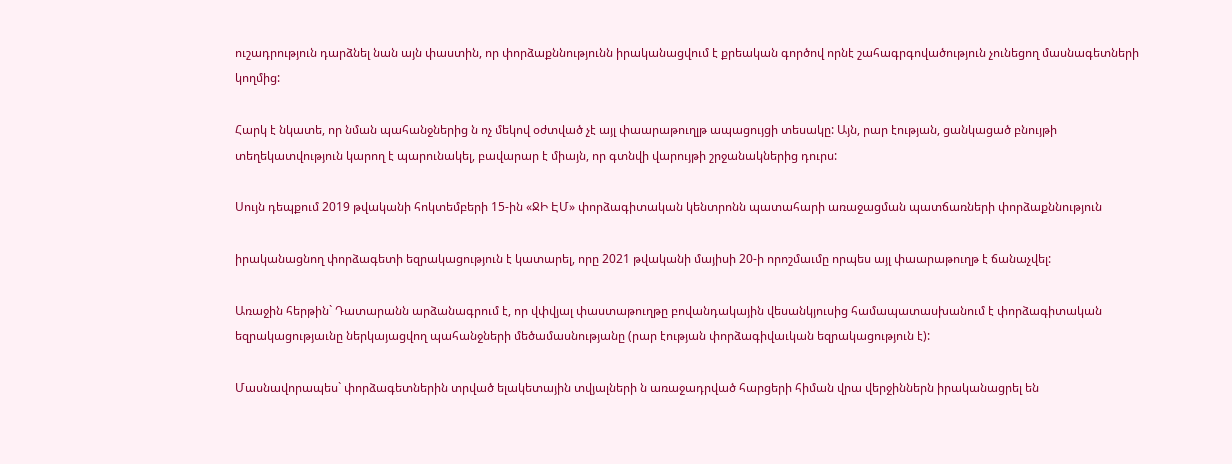ուշադրություն դարձնել նան այն փաստին, որ փորձաքննությունն իրականացվում է քրեական գործով որնէ շահագրգովածություն չունեցող մասնագետների կողմից:

Հարկ է նկատե, որ նման պահանջներից ն ոչ մեկով օժտված չէ այլ փաարաթուղլթ ապացույցի տեսակը: Այն, րար էության, ցանկացած բնույթի տեղեկատվություն կարող է պարունակել, բավարար է միայն, որ գտնվի վարույթի շրջանակներից դուրս:

Սույն դեպքում 2019 թվականի հոկտեմբերի 15-ին «ՋԻ ԷՄ» փորձագիտական կենտրոնն պատահարի առաջացման պատճառների փորձաքննություն

իրականացնող փորձագետի եզրակացություն է կատարել, որը 2021 թվականի մայիսի 20-ի որոշմաւմը որպես այլ փաարաթուղթ է ճանաչվել:

Առաջին հերթին` Դատարանն արձանագրում է, որ վփվյալ փաստաթուղթը բովանդակային վեսանկյուսից համապատասխանում է փորձագիտական եզրակացությաւնը ներկայացվող պահանջների մեծամասնությանը (րար էության փորձագիվաւկան եզրակացություն է):

Մասնավորապես` փորձագետներին տրված ելակետային տվյալների ն առաջադրված հարցերի հիման վրա վերջիններն իրականացրել են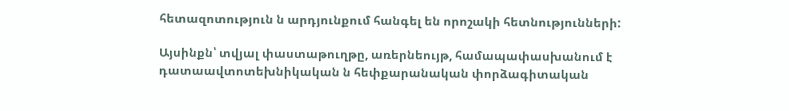հետազոտություն ն արդյունքում հանգել են որոշակի հետնությունների:

Այսինքն՝ տվյալ փաստաթուղթը, առերնեույթ, համապափասխանում է դատաավտոտեխնիկական ն հեփքարանական փորձագիտական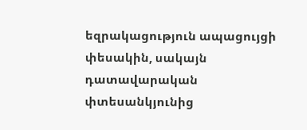եզրակացություն ապացույցի փեսակին, սակայն դատավարական փտեսանկյունից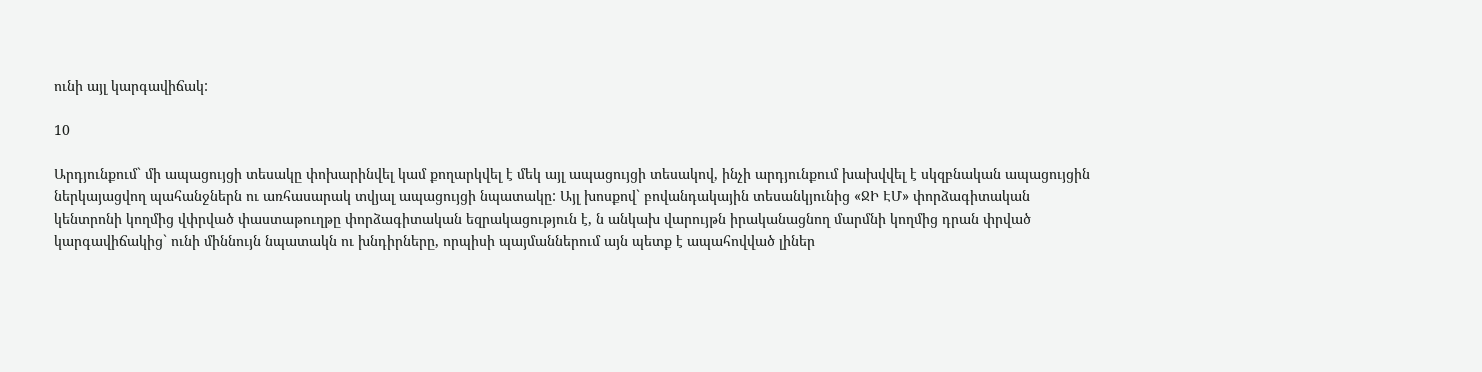ունի այլ կարգավիճակ:

10

Արդյունքում` մի ապացույցի տեսակը փոխարինվել կամ քողարկվել է մեկ այլ ապացույցի տեսակով, ինչի արդյունքում խախվվել է սկզբնական ապացույցին ներկայացվող պահանջներն ու առհասարակ տվյալ ապացույցի նպատակը: Այլ խոսքով` բովանդակային տեսանկյունից «ՋԻ ԷՄ» փորձագիտական կենտրոնի կողմից վփրված փաստաթուղթը փորձագիտական եզրակացություն է, ն անկախ վարույթն իրականացնող մարմնի կողմից դրան փրված կարգավիճակից` ունի միննույն նպատակն ու խնդիրները, որպիսի պայմաններում այն պետք է ապահովված լիներ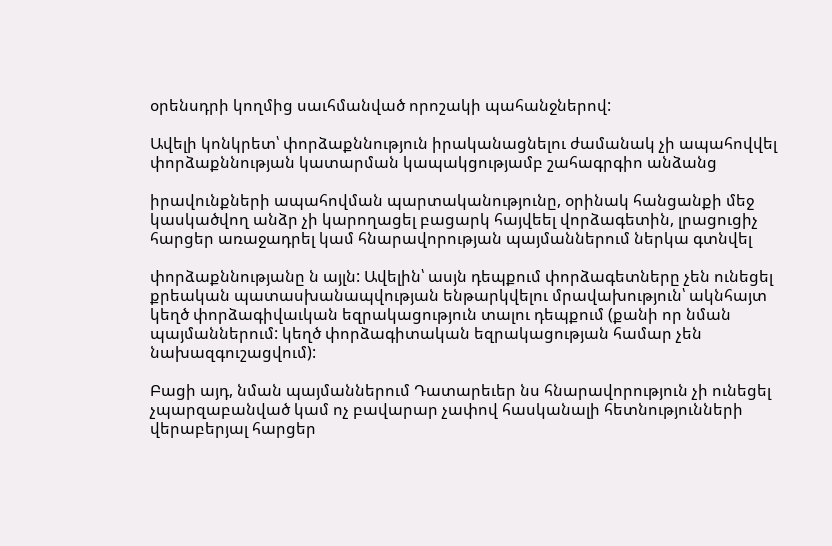օրենսդրի կողմից սաւհմանված որոշակի պահանջներով:

Ավելի կոնկրետ՝ փորձաքննություն իրականացնելու ժամանակ չի ապահովվել փորձաքննության կատարման կապակցությամբ շահագրգիո անձանց

իրավունքների ապահովման պարտականությունը, օրինակ հանցանքի մեջ կասկածվող անձր չի կարողացել բացարկ հայվեել վորձագետին, լրացուցիչ հարցեր առաջադրել կամ հնարավորության պայմաններում ներկա գտնվել

փորձաքննությանը ն այլն: Ավելին՝ ասյն դեպքում փորձագետները չեն ունեցել քրեական պատասխանապվության ենթարկվելու մրավախություն՝ ակնհայտ կեղծ փորձագիվաւկան եզրակացություն տալու դեպքում (քանի որ նման պայմաններում: կեղծ փորձագիտական եզրակացության համար չեն նախազգուշացվում):

Բացի այդ, նման պայմաններում Դատարեւեր նս հնարավորություն չի ունեցել չպարզաբանված կամ ոչ բավարար չափով հասկանալի հետնությունների վերաբերյալ հարցեր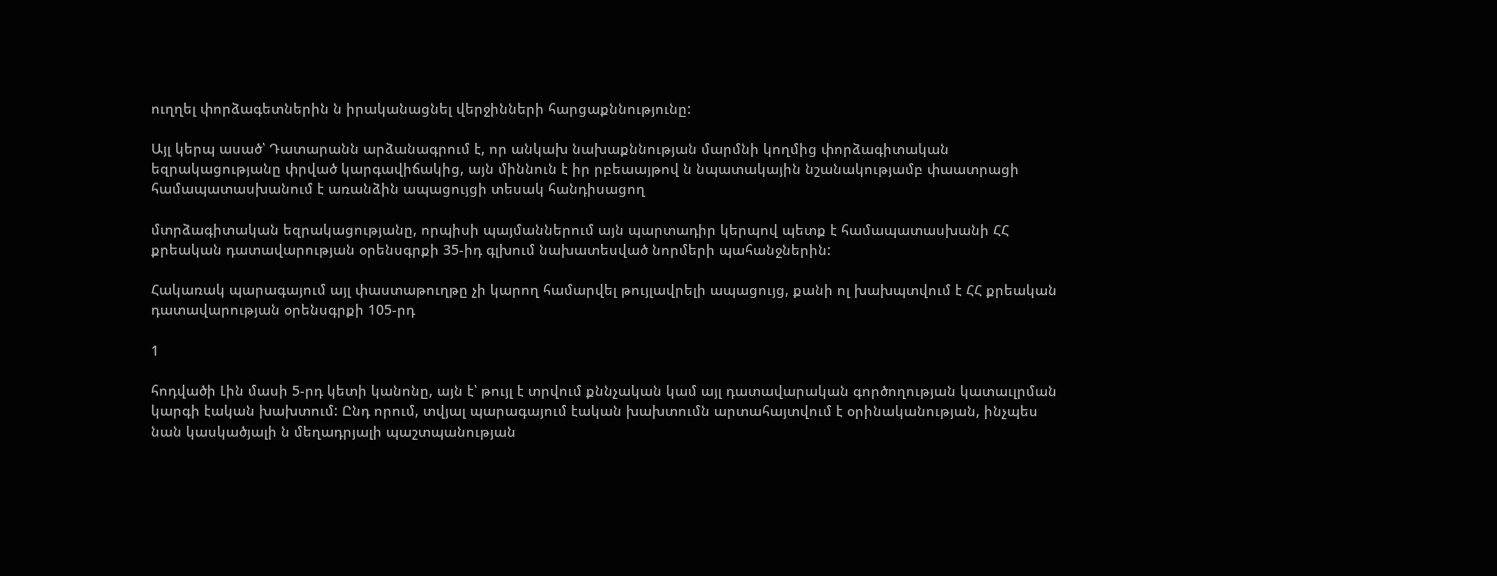ուղղել փորձագետներին ն իրականացնել վերջինների հարցաքննությունը:

Այլ կերպ ասած՝ Դատարանն արձանագրում է, որ անկախ նախաքննության մարմնի կողմից փորձագիտական եզրակացությանը փրված կարգավիճակից, այն միննուն է իր րբեաայթով ն նպատակային նշանակությամբ փաատրացի համապատասխանում է առանձին ապացույցի տեսակ հանդիսացող

մտրձագիտական եզրակացությանը, որպիսի պայմաններում այն պարտադիր կերպով պետք է համապատասխանի ՀՀ քրեական դատավարության օրենսգրքի 35-իդ գլխում նախատեսված նորմերի պահանջներին:

Հակառակ պարագայում այլ փաստաթուղթը չի կարող համարվել թույլավրելի ապացույց, քանի ոլ խախպտվում է ՀՀ քրեական դատավարության օրենսգրքի 105-րդ

1

հոդվածի Լին մասի 5-րդ կետի կանոնը, այն է՝ թույլ է տրվում քննչական կամ այլ դատավարական գործողության կատաւլրման կարգի էական խախտում: Ընդ որում, տվյալ պարագայում էական խախտումն արտահայտվում է օրինականության, ինչպես նան կասկածյալի ն մեղադրյալի պաշտպանության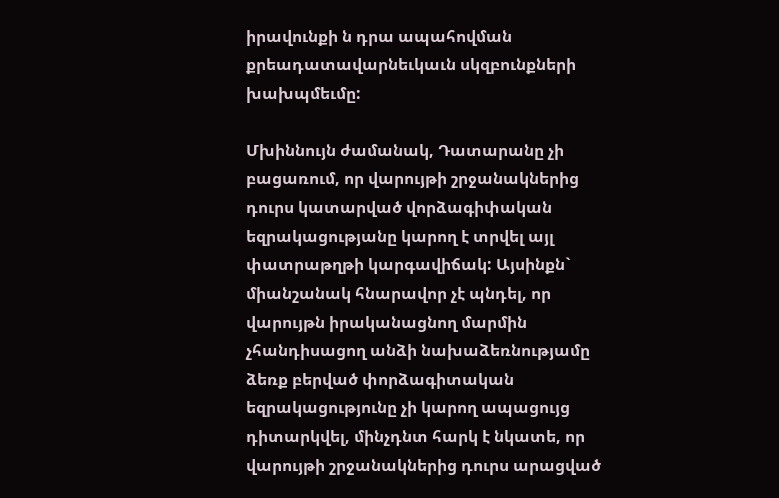իրավունքի ն դրա ապահովման քրեադատավարնեւկաւն սկզբունքների խախպմեւմը:

Մխիննույն ժամանակ, Դատարանը չի բացառում, որ վարույթի շրջանակներից դուրս կատարված վորձագիփական եզրակացությանը կարող է տրվել այլ փատրաթղթի կարգավիճակ: Այսինքն` միանշանակ հնարավոր չէ պնդել, որ վարույթն իրականացնող մարմին չհանդիսացող անձի նախաձեռնությամը ձեռք բերված փորձագիտական եզրակացությունը չի կարող ապացույց դիտարկվել, մինչդնտ հարկ է նկատե, որ վարույթի շրջանակներից դուրս արացված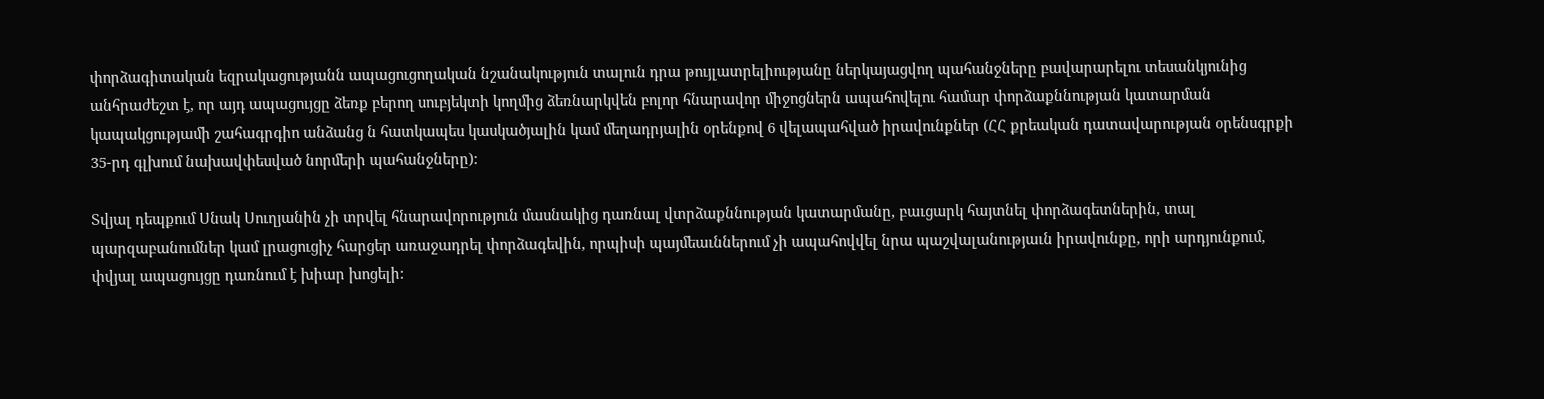փորձագիտական եզրակացությանն ապացուցողական նշանակություն տալուն դրա թույլատրելիությանը ներկայացվող պահանջները բավարարելու տեսանկյունից անհրաժեշտ է, որ այդ ապացույցը ձեռք բերող սուբյեկտի կողմից ձեռնարկվեն բոլոր հնարավոր միջոցներն ապահովելու համար փորձաքննության կատարման կապակցությամի շահագրգիո անձանց ն հատկապես կասկածյալին կամ մեղադրյալին օրենքով 6 վելապահված իրավունքներ (ՀՀ քրեական դատավարության օրենսգրքի 35-րդ գլխում նախավփեսված նորմերի պահանջները):

Տվյալ դեպքում Սնակ Սուղյանին չի տրվել հնարավորություն մասնակից դառնալ վտրձաքննության կատարմանը, բաւցարկ հայտնել փորձագետներին, տալ պարզաբանումներ կամ լրացուցիչ հարցեր առաջադրել փորձագեվին, որպիսի պայմեաւններում չի ապահովվել նրա պաշվալանությաւն իրավունքը, որի արդյունքում, փվյալ ապացույցը դառնում է խիար խոցելի: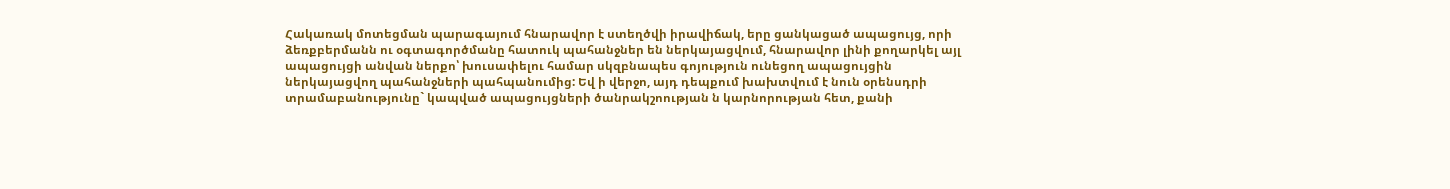Հակառակ մոտեցման պարագայում հնարավոր է ստեղծվի իրավիճակ, երը ցանկացած ապացույց, որի ձեռքբերմանն ու օգտագործմանը հատուկ պահանջներ են ներկայացվում, հնարավոր լինի քողարկել այլ ապացույցի անվան ներքո՝ խուսափելու համար սկզբնապես գոյություն ունեցող ապացույցին ներկայացվող պահանջների պահպանումից: Եվ ի վերջո, այդ դեպքում խախտվում է նուն օրենսդրի տրամաբանությունը` կապված ապացույցների ծանրակշոության ն կարնորության հետ, քանի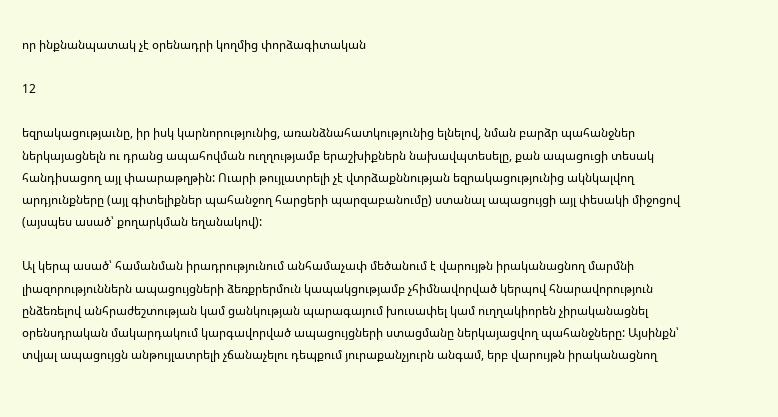որ ինքնանպատակ չէ օրենադրի կողմից փորձագիտական

12

եզրակացությաւնը, իր իսկ կարնորությունից, առանձնահատկությունից ելնելով, նման բարձր պահանջներ ներկայացնելն ու դրանց ապահովման ուղղությամբ երաշխիքներն նախավպտեսելը, քան ապացուցի տեսակ հանդիսացող այլ փաարաթղթին: Ուարի թույլատրելի չէ վտրձաքննության եզրակացությունից ակնկալվող արդյունքները (այլ գիտելիքներ պահանջող հարցերի պարզաբանումը) ստանալ ապացույցի այլ փեսակի միջոցով (այսպես ասած՝ քողարկման եղանակով):

Ալ կերպ ասած՝ համանման իրադրությունում անհամաչափ մեծանում է վարույթն իրականացնող մարմնի լիազորություններն ապացույցների ձեռքրերմուն կապակցությամբ չհիմնավորված կերպով հնարավորություն ընձեռելով անհրաժեշտության կամ ցանկության պարագայում խուսափել կամ ուղղակիորեն չիրականացնել օրենսդրական մակարդակում կարգավորված ապացույցների ստացմանը ներկայացվող պահանջները: Այսինքն՝ տվյալ ապացույցն անթույլատրելի չճանաչելու դեպքում յուրաքանչյուրն անգամ, երբ վարույթն իրականացնող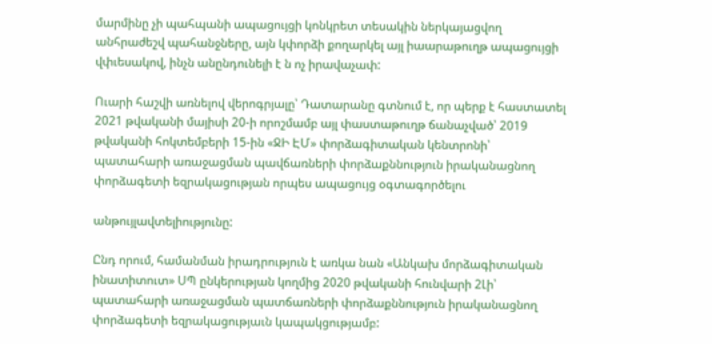մարմինը չի պահպանի ապացույցի կոնկրետ տեսակին ներկայացվող անհրաժեշվ պահանջները, այն կփորձի քողարկել այլ իաարաթուղթ ապացույցի վփւեսակով, ինչն անընդունելի է ն ոչ իրավաչափ:

Ուարի հաշվի առնելով վերոգրյալը՝ Դատարանը գտնում է, որ պերք է հաստատել 2021 թվականի մայիսի 20-ի որոշմամբ այլ փաստաթուղթ ճանաչված՝ 2019 թվականի հոկտեմբերի 15-ին «ՋԻ ԷՄ» փորձագիտական կենտրոնի՝ պատահարի առաջացման պավճառների փորձաքննություն իրականացնող փորձագետի եզրակացության որպես ապացույց օգտագործելու

անթույլավտելիությունը:

Ընդ որում, համանման իրադրություն է առկա նան «Անկախ մորձագիտական ինատիտուտ» ՍՊ ընկերության կողմից 2020 թվականի հունվարի 2Լի՝ պատահարի առաջացման պատճառների փորձաքննություն իրականացնող փորձագետի եզրակացությաւն կապակցությամբ: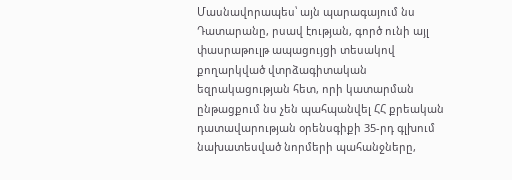Մասնավորապես՝ այն պարագայում նս Դատարանը, րսավ էության, գործ ունի այլ փասրաթուլթ ապացույցի տեսակով քողարկված վտրձագիտական եզրակացության հետ, որի կատարման ընթացքում նս չեն պահպանվել ՀՀ քրեական դատավարության օրենսգիքի 35-րդ գլխում նախատեսված նորմերի պահանջները,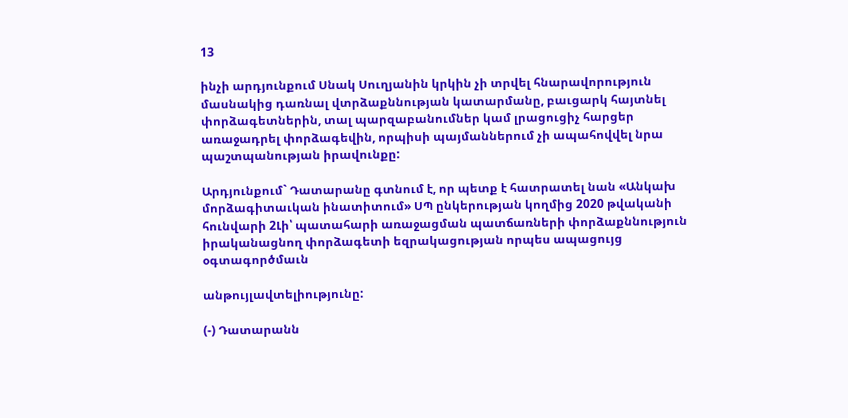13

ինչի արդյունքում Սնակ Սուղյանին կրկին չի տրվել հնարավորություն մասնակից դառնալ վտրձաքննության կատարմանը, բաւցարկ հայտնել փորձագետներին, տալ պարզաբանումներ կամ լրացուցիչ հարցեր առաջադրել փորձագեվին, որպիսի պայմաններում չի ապահովվել նրա պաշտպանության իրավունքը:

Արդյունքում` Դատարանը գտնում է, որ պետք է հատրատել նան «Անկախ մորձագիտաւկան ինատիտում» ՍՊ ընկերության կողմից 2020 թվականի հունվարի 2Լի՝ պատահարի առաջացման պատճառների փորձաքննություն իրականացնող փորձագետի եզրակացության որպես ապացույց օգտագործմաւն

անթույլավտելիությունը:

(-) Դատարանն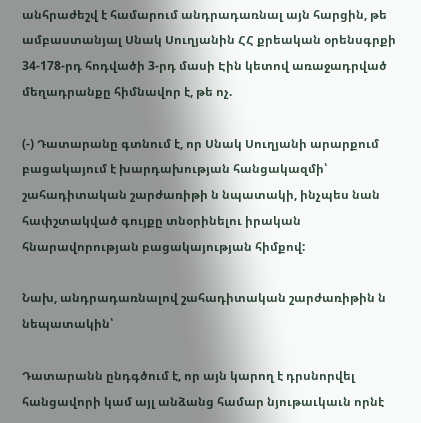անհրաժեշվ է համարում անդրադառնալ այն հարցին, թե ամբաստանյալ Սնակ Սուղյանին ՀՀ քրեական օրենսգրքի 34-178-րդ հոդվածի 3-րդ մասի Էին կետով առաջադրված մեղադրանքը հիմնավոր է, թե ոչ.

(-) Դատարանը գտնում է, որ Սնակ Սուղյանի արարքում բացակայում է խարդախության հանցակազմի՝ շահադիտական շարժառիթի ն նպատակի, ինչպես նան հափշտակված գույքը տնօրինելու իրական հնարավորության բացակայության հիմքով:

Նախ, անդրադառնալով շահադիտական շարժառիթին ն նեպատակին՝

Դատարանն ընդգծում է, որ այն կարող է դրսնորվել հանցավորի կամ այլ անձանց համար նյութաւկաւն որնէ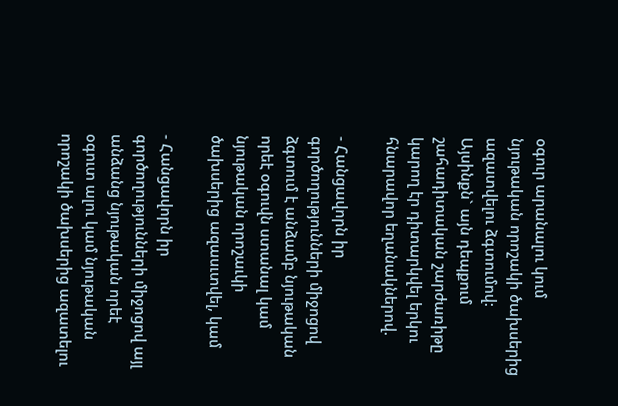օգուր արանալու կում նյութական որոշակի ծախսերից ազատվելու ձգտումով: Այսինքն` այն դեպքում շահադիտական շարժառիթը կարող էր դիտարկվել երկու հնարավոր եղանակներով.

- Հանցավորն իր գործողությունների միջոցով ձգտում է անձամբ նյութական որեէ օգուվն ստանալ կամ նյութական որոշաւկի ծախսերից ազասւտվել, կամ

- Հանցավորն իր գործողությունների միջոցով այլ անձանց նյութական որեէ օգուտ ալու կամ նյութական որոշակի ծախսերից ազատելու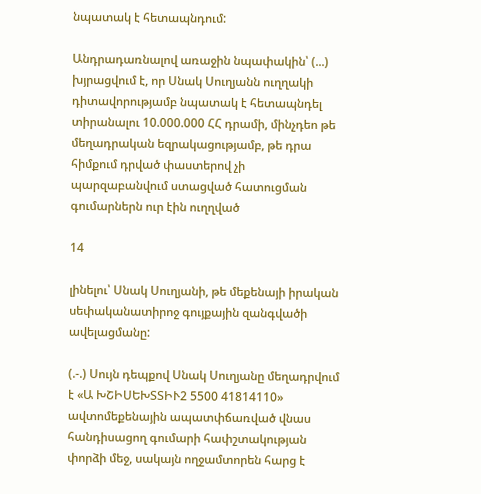նպատակ է հետապնդում:

Անդրադառնալով առաջին նպափակին՝ (...) խյրացվում է, որ Սնակ Սուղյանն ուղղակի դիտավորությամբ նպատակ է հետապնդել տիրանալու 10.000.000 ՀՀ դրամի, մինչդեո թե մեղադրական եզրակացությամբ, թե դրա հիմքում դրված փաստերով չի պարզաբանվում ստացված հատուցման գումարներն ուր էին ուղղված

14

լինելու՝ Սնակ Սուղյանի, թե մեքենայի իրական սեփականատիրոջ գույքային զանգվածի ավելացմանը:

(.-.) Սույն դեպքով Սնակ Սուղյանը մեղադրվում է «Ա ԽՇԻՍԵԽՏՏԻՒ2 5500 41814110» ավտոմեքենային ապատփճառված վնաս հանդիսացող գումարի հափշտակության փորձի մեջ, սակայն ողջամտորեն հարց է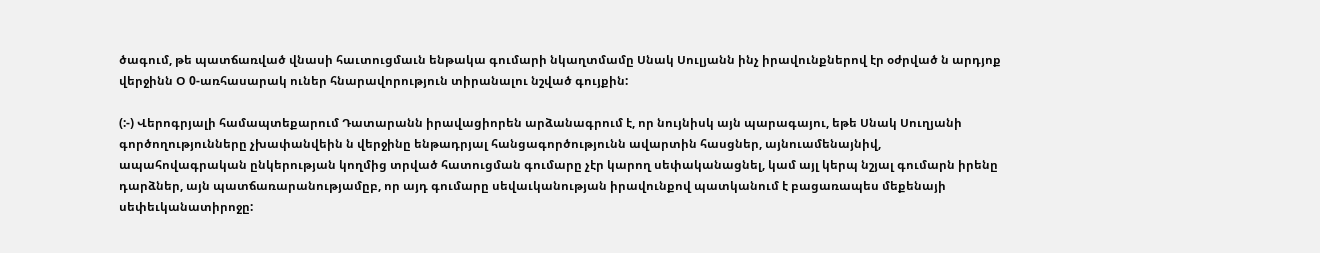ծագում, թե պատճառված վնասի հաւտուցմաւն ենթակա գումարի նկաղտմամը Սնակ Սուլյանն ինչ իրավունքներով էր օժրված ն արդյոք վերջինն Օ 0-առհասարակ ուներ հնարավորություն տիրանալու նշված գույքին:

(:-) Վերոգրյալի համապտեքարում Դատարանն իրավացիորեն արձանագրում է, որ նույնիսկ այն պարագայու, եթե Սնակ Սուղյանի գործողությունները չխափանվեին ն վերջինը ենթադրյալ հանցագործությունն ավարտին հասցներ, այնուամենայնիվ, ապահովագրական ընկերության կողմից տրված հատուցման գումարը չէր կարող սեփականացնել, կամ այլ կերպ նշյալ գումարն իրենը դարձներ, այն պատճառարանությամըբ, որ այդ գումարը սեվաւկանության իրավունքով պատկանում է բացառապես մեքենայի սեփեւկանատիրոջը: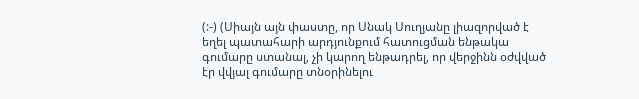(:-) (Սիայն այն փաստը, որ Սնակ Սուղյանը լիազորված է եղել պատահարի արդյունքում հատուցման ենթակա գումարը ստանալ, չի կարող ենթադրել, որ վերջինն օժվված էր վվյալ գումարը տնօրինելու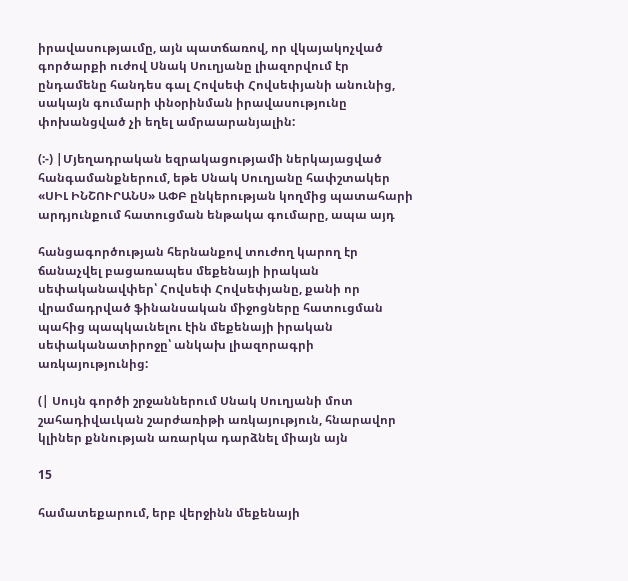իրավասությաւմը, այն պատճառով, որ վկայակոչված գործարքի ուժով Սնակ Սուղյանը լիազորվում էր ընդամենը հանդես գալ Հովսեփ Հովսեփյանի անունից, սակայն գումարի փնօրինման իրավասությունը փոխանցված չի եղել ամրաարանյալին:

(:-) |Մյեղադրական եզրակացությամի ներկայացված հանգամանքներում, եթե Սնակ Սուղյանը հափշտակեր «ՍԻԼ ԻՆՇՈՒՐԱՆՍ» ԱՓԲ ընկերության կողմից պատահարի արդյունքում հատուցման ենթակա գումարը, ապա այդ

հանցագործության հերնանքով տուժող կարող էր ճանաչվել բացառապես մեքենայի իրական սեփականավփեր՝ Հովսեփ Հովսեփյանը, քանի որ վրամադրված ֆինանսական միջոցները հատուցման պահից պապկաւնելու էին մեքենայի իրական սեփականատիրոջը՝ անկախ լիազորագրի առկայությունից:

(| Սույն գործի շրջաններում Սնակ Սուղյանի մոտ շահադիվաւկան շարժառիթի առկայություն, հնարավոր կլիներ քննության առարկա դարձնել միայն այն

15

համատեքարում, երբ վերջինն մեքենայի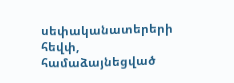սեփականատերերի հեվփ, համաձայնեցված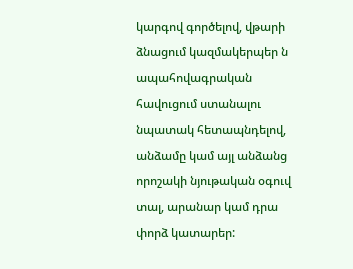կարգով գործելով, վթարի ձնացում կազմակերպեր ն ապահովագրական հավուցում ստանալու նպատակ հետապնդելով, անձամը կամ այլ անձանց որոշակի նյութական օգուվ տալ, արանար կամ դրա փորձ կատարեր: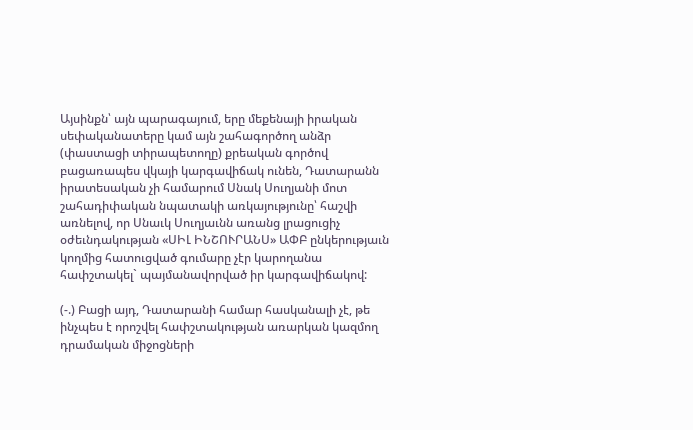Այսինքն՝ այն պարագայում, երը մեքենայի իրական սեփականատերը կամ այն շահագործող անձր (փաստացի տիրապետողը) քրեական գործով բացառապես վկայի կարգավիճակ ունեն, Դատարանն իրատեսական չի համարում Սնակ Սուղյանի մոտ շահադիփական նպատակի առկայությունը՝ հաշվի առնելով, որ Սնաւկ Սուղյաւնն առանց լրացուցիչ օժեւնդակության «ՍԻԼ ԻՆՇՈՒՐԱՆՍ» ԱՓԲ ընկերությաւն կողմից հատուցված գումարը չէր կարողանա հափշտակել` պայմանավորված իր կարգավիճակով:

(-.) Բացի այդ, Դատարանի համար հասկանալի չէ, թե ինչպես է որոշվել հափշտակության առարկան կազմող դրամական միջոցների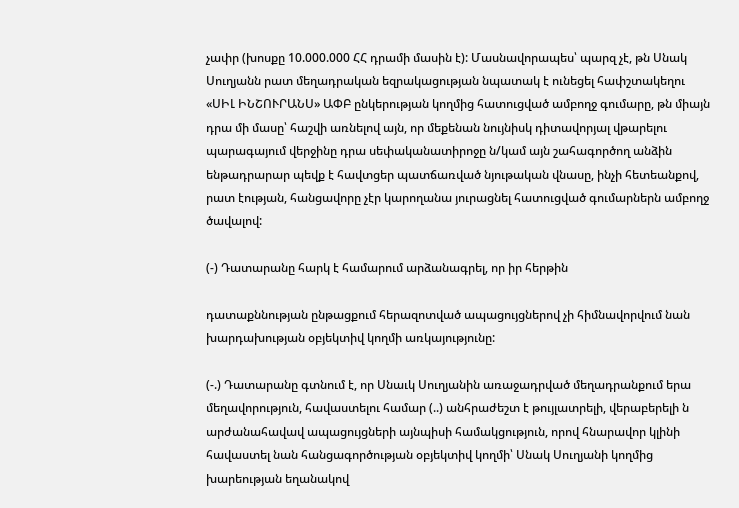չափր (խոսքը 10.000.000 ՀՀ դրամի մասին է): Մասնավորապես՝ պարզ չէ, թն Սնակ Սուղյանն րատ մեղադրական եզրակացության նպատակ է ունեցել հափշտակեղու «ՍԻԼ ԻՆՇՈՒՐԱՆՍ» ԱՓԲ ընկերության կողմից հատուցված ամբողջ գումարը, թն միայն դրա մի մասը՝ հաշվի առնելով այն, որ մեքենան նույնիսկ դիտավորյալ վթարելու պարագայում վերջինը դրա սեփականատիրոջը ն/կամ այն շահագործող անձին ենթադրարար պեվք է հավտցեր պատճառված նյութական վնասը, ինչի հետեանքով, րատ էության, հանցավորը չէր կարողանա յուրացնել հատուցված գումարներն ամբողջ ծավալով:

(-) Դատարանը հարկ է համարում արձանագրել, որ իր հերթին

դատաքննության ընթացքում հերազոտված ապացույցներով չի հիմնավորվում նան խարդախության օբյեկտիվ կողմի առկայությունը:

(-.) Դատարանը գտնում է, որ Սնաւկ Սուղյանին առաջադրված մեղադրանքում երա մեղավորություն, հավաստելու համար (..) անհրաժեշտ է թույլատրելի, վերաբերելի ն արժանահավավ ապացույցների այնպիսի համակցություն, որով հնարավոր կլինի հավաստել նան հանցագործության օբյեկտիվ կողմի՝ Սնակ Սուղյանի կողմից խարեության եղանակով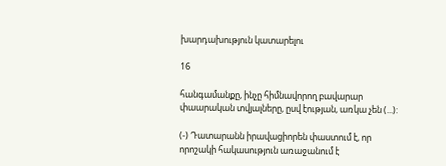խարդախություն կատարելու

16

հանգամանքը, ինչը հիմնավորող բավարար փաարական տվյալները, ըսվ էության, առկա չեն (...):

(-) Դատարանն իրավացիորեն փաստում է, որ որոշակի հակասություն առաջանում է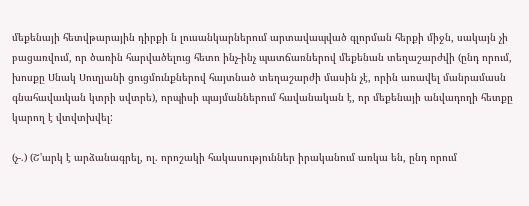մեքենայի հետվթարային դիրքի ն լուսանկարներում արտավապված գլորման հերքի միջն, սակայն չի բացառվում, որ ծառին հարվածելուց հետո ինչ-ինչ պատճառներով մեքենան տեղաշարժվի (ընդ որում, խոսքը Սնակ Սուղյանի ցուցմունքներով հայտնած տեղաշարժի մասին չէ, որին առավել մանրամասն գնահավաւկան կտրի սվտրե), որպիսի պայմաններում հավանական է, որ մեքենայի անվադողի հետքը կարող է վտվտխվել:

(չ-.) (Շ'արկ է արձանագրել, ոլ. որոշակի հակասություններ իրականում առկա են, ընդ որում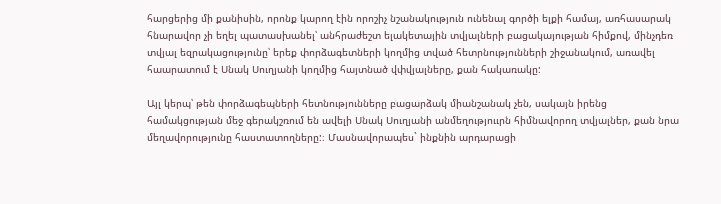հարցերից մի քանիսին, որոնք կարող էին որոշիչ նշանակություն ունենալ գործի ելքի համայ, առհասարակ հնարավոր չի եղել պատասխանել՝ անհրաժեշտ ելակետային տվյալների բացակայության հիմքով, մինչդեռ տվյալ եզրակացությունը՝ երեք փորձագետների կողմից տված հետրնությունների շիջանակում, առավել հաարատում է Սնակ Սուղյանի կողմից հայտնած վփվյալները, քան հակառակը:

Այլ կերպ՝ թեն փորձագեպների հետնությունները բացարձակ միանշանակ չեն, սակայն իրենց համակցության մեջ գերակշռում են ավելի Սնակ Սուղյանի անմեղություւրն հիմնավորող տվյալներ, քան նրա մեղավորությունը հաստատողները:։ Մասնավորապես` ինքնին արդարացի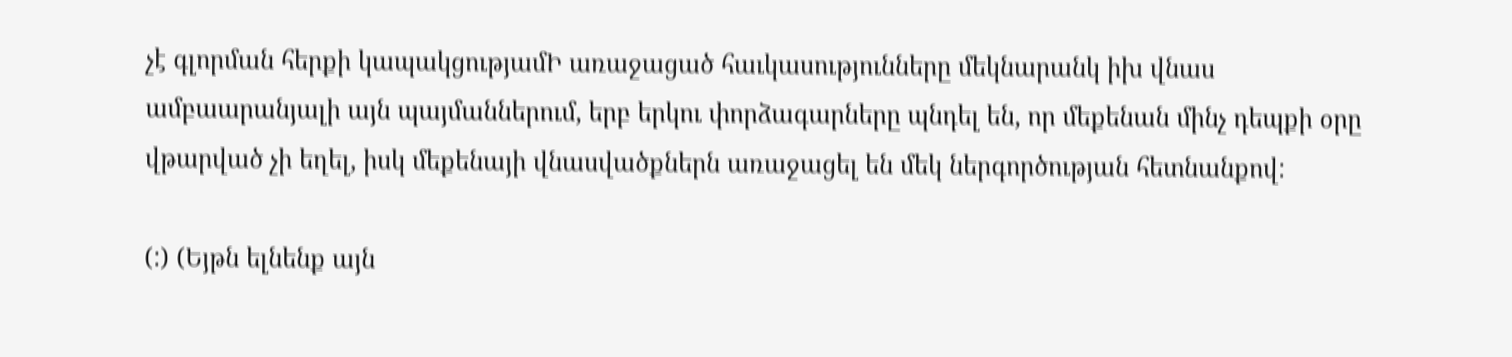չէ գլորման հերքի կապակցությամԻ առաջացած հաւկասությունները մեկնարանկ իխ վնաս ամբաարանյալի այն պայմաններում, երբ երկու փորձագարները պնդել են, որ մեքենան մինչ դեպքի օրը վթարված չի եղել, իսկ մեքենայի վնասվածքներն առաջացել են մեկ ներգործության հետնանքով:

(:) (Եյթն ելնենք այն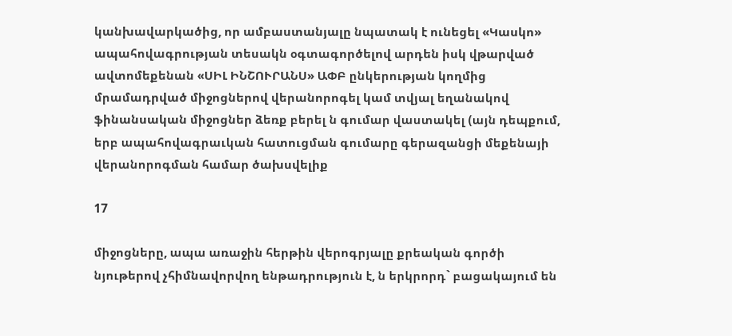կանխավարկածից, որ ամբաստանյալը նպատակ է ունեցել «Կասկո» ապահովագրության տեսակն օգտագործելով արդեն իսկ վթարված ավտոմեքենան «ՍԻԼ ԻՆՇՈՒՐԱՆՍ» ԱՓԲ ընկերության կողմից մրամադրված միջոցներով վերանորոգել կամ տվյալ եղանակով ֆինանսական միջոցներ ձեռք բերել ն գումար վաստակել (այն դեպքում, երբ ապահովագրաւկան հատուցման գումարը գերազանցի մեքենայի վերանորոգման համար ծախսվելիք

17

միջոցները, ապա առաջին հերթին վերոգրյալը քրեական գործի նյութերով չհիմնավորվող ենթադրություն է, ն երկրորդ` բացակայում են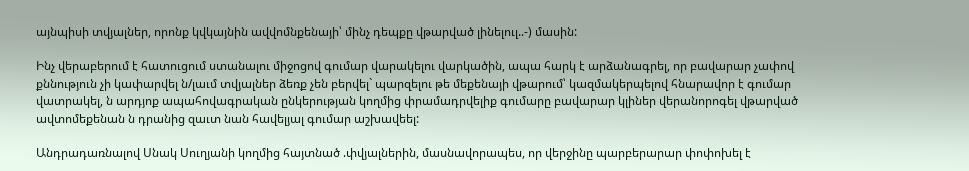այնպիսի տվյալներ, որոնք կվկայնին ավվոմնքենայի՝ մինչ դեպքը վթարված լինելուլ..-) մասին:

Ինչ վերաբերում է հատուցում ստանալու միջոցով գումար վարակելու վարկածին, ապա հարկ է արձանագրել, որ բավարար չափով քննություն չի կափարվել ն/լաւմ տվյալներ ձեռք չեն բերվել` պարզելու թե մեքենայի վթարում՝ կազմակերպելով հնարավոր է գումար վատրակել, ն արդյոք ապահովագրական ընկերության կողմից փրամադրվելիք գումարը բավարար կլիներ վերանորոգել վթարված ավտոմեքենան ն դրանից զաւտ նան հավելյալ գումար աշխավեել:

Անդրադառնալով Սնակ Սուղյանի կողմից հայտնած .փվյալներին, մասնավորապես, որ վերջինը պարբերարար փոփոխել է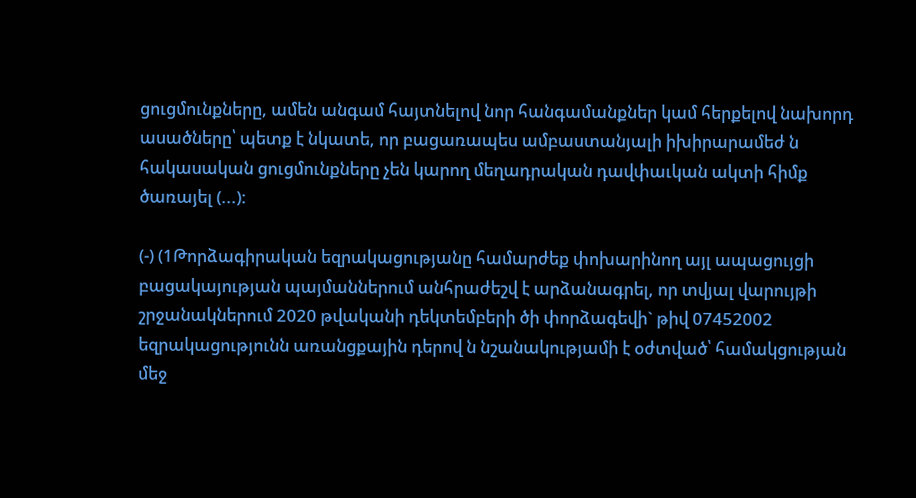ցուցմունքները, ամեն անգամ հայտնելով նոր հանգամանքներ կամ հերքելով նախորդ ասածները՝ պետք է նկատե, որ բացառապես ամբաստանյալի իխիրարամեժ ն հակասական ցուցմունքները չեն կարող մեղադրական դավփաւկան ակտի հիմք ծառայել (...):

(-) (1Թորձագիրական եզրակացությանը համարժեք փոխարինող այլ ապացույցի բացակայության պայմաններում անհրաժեշվ է արձանագրել, որ տվյալ վարույթի շրջանակներում 2020 թվականի դեկտեմբերի ծի փորձագեվի` թիվ 07452002 եզրակացությունն առանցքային դերով ն նշանակությամի է օժտված՝ համակցության մեջ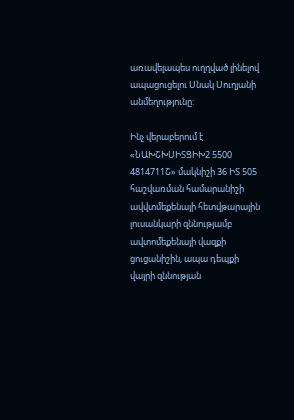առավելապես ուղղված լինելով ապացուցելու Սնակ Սուղյանի անմեղությունը:

Ինչ վերաբերում է «ՆԱԽՇԽՍԻՏՑԻԽ2 5500 4814711Շ» մակնիշի 36 ԻՏ 505 հաշվառման համարանիշի ավվտմեքենայի հետվթարային լուսանկարի զննությամբ ավտոմեքենայի վազքի ցուցանիշին, ապա դեպքի վայրի զննության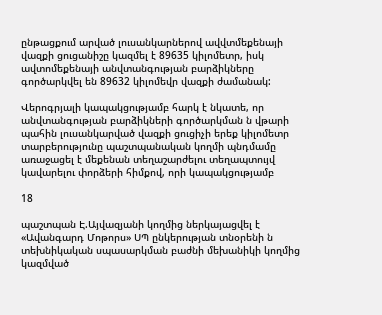ընթացքում արված լուսանկարներով ավվտմեքենայի վազքի ցուցանիշը կազմել է 89635 կիլոմետր, իսկ ավտոմեքենայի անվտանգության բարձիկները գործարկվել են 89632 կիլոմեվր վազքի ժամանակ:

Վերոգրյալի կապակցությամբ հարկ է նկատե, որ անվտանգության բարձիկների գործարկման ն վթարի պահին լուսանկարված վազքի ցուցիչի երեք կիլոմետր տարբերությունը պաշտպանական կողմի պնդմամը առաջացել է մեքենան տեղաշարժելու տեղապտույվ կավարելու փորձերի հիմքով, որի կապակցությամբ

18

պաշտպան Է.Այվազյանի կողմից ներկայացվել է «Ավանգարդ Մոթորս» ՍՊ ընկերության տնօրենի ն տեխնիկական սպասարկման բաժնի մեխանիկի կողմից կազմված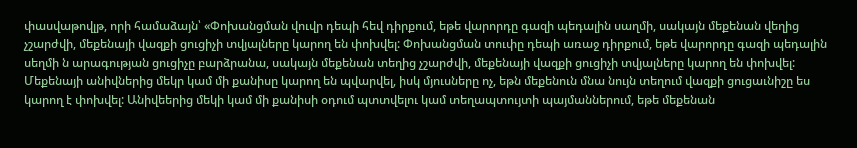փասվաթովլթ, որի համաձայն՝ «Փոխանցման վուվր դեպի հեվ դիրքում, եթե վարորդը գազի պեդալին սաղմի, սակայն մեքենան վեղից չշարժվի, մեքենայի վազքի ցուցիչի տվյալները կարող են փոխվել: Փոխանցման տուփը դեպի առաջ դիրքում, եթե վարորդը գազի պեդալին սեղմի ն արագության ցուցիչը բարձրանա, սակայն մեքենան տեղից չշարժվի, մեքենայի վազքի ցուցիչի տվյալները կարող են փոխվել: Մեքենայի անիվներից մեկր կամ մի քանիսը կարող են պվարվել, իսկ մյուսները ոչ, եթն մեքենուն մնա նույն տեղում վազքի ցուցաւնիշը ես կարող է փոխվել: Անիվեերից մեկի կամ մի քանիսի օդում պտտվելու կամ տեղապտույտի պայմաններում, եթե մեքենան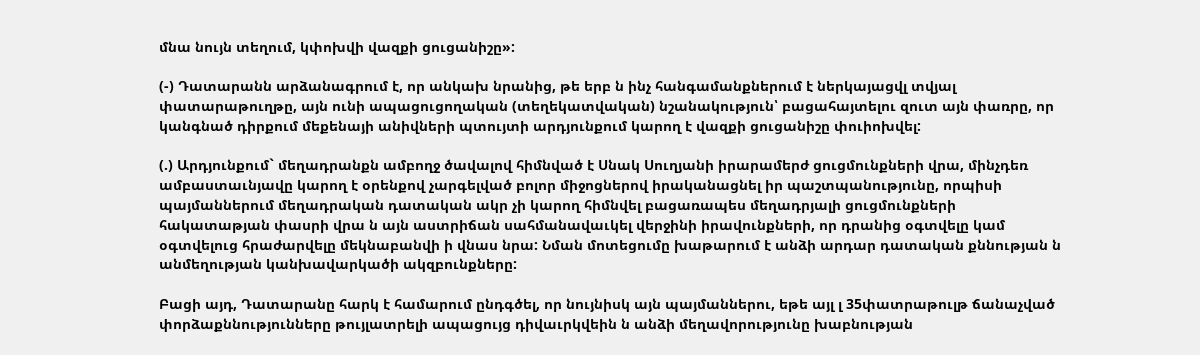մնա նույն տեղում, կփոխվի վազքի ցուցանիշը»:

(-) Դատարանն արձանագրում է, որ անկախ նրանից, թե երբ ն ինչ հանգամանքներում է ներկայացվլ տվյալ փատարաթուղթը, այն ունի ապացուցողական (տեղեկատվական) նշանակություն՝ բացահայտելու զուտ այն փառրը, որ կանգնած դիրքում մեքենայի անիվների պտույտի արդյունքում կարող է վազքի ցուցանիշը փուիոխվել:

(.) Արդյունքում` մեղադրանքն ամբողջ ծավալով հիմնված է Սնակ Սուղյանի իրարամերժ ցուցմունքների վրա, մինչդեռ ամբաստաւնյավը կարող է օրենքով չարգելված բոլոր միջոցներով իրականացնել իր պաշտպանությունը, որպիսի պայմաններում մեղադրական դատական ակր չի կարող հիմնվել բացառապես մեղադրյալի ցուցմունքների հակատաթյան փասրի վրա ն այն աստրիճան սահմանավաւկել վերջինի իրավունքների, որ դրանից օգտվելը կամ օգտվելուց հրաժարվելը մեկնաբանվի ի վնաս նրա: Նման մոտեցումը խաթարում է անձի արդար դատական քննության ն անմեղության կանխավարկածի ակզբունքները:

Բացի այդ, Դատարանը հարկ է համարում ընդգծել, որ նույնիսկ այն պայմաններու, եթե այլ լ 35փատրաթուլթ ճանաչված փորձաքննությունները թույլատրելի ապացույց դիվաւրկվեին ն անձի մեղավորությունը խաբնության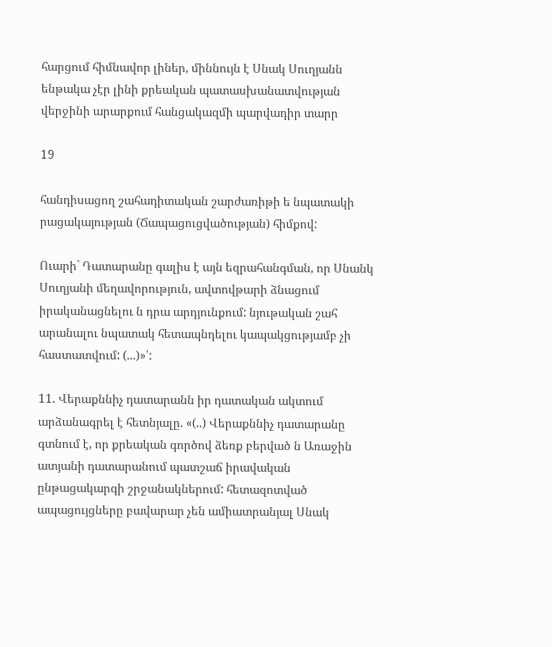հարցում հիմնավոր լիներ, միննույն է Սնակ Սուղյանն ենթակա չէր լինի քրեական պատասխանատվության վերջինի արարքում հանցակազմի պարվադիր տարր

19

հանդիսացող շահադիտական շարժառիթի ե նպատակի րացակայության (Ճապացուցվածության) հիմքով:

Ուարի` Դատարանը գալիս է այն եզրահանգման, որ Սնանկ Սուղյանի մեղավորություն, ավտովթարի ձնացում իրականացնելու ն դրա արդյունքում: նյութական շահ արանալու նպատակ հետապնդելու կապակցությամբ չի հաստատվում: (...)»՛:

11. Վերաքննիչ դատարանն իր դատական ակտում արձանագրել է հետնյալը. «(..) Վերաքննիչ դատարանը գտնում է, որ քրեական գործով ձեռք բերված ն Առաջին ատյանի դատարանում պատշաճ իրավական ընթացակարգի շրջանակներում: հետազոտված ապացույցները բավարար չեն ամիատրանյալ Սնակ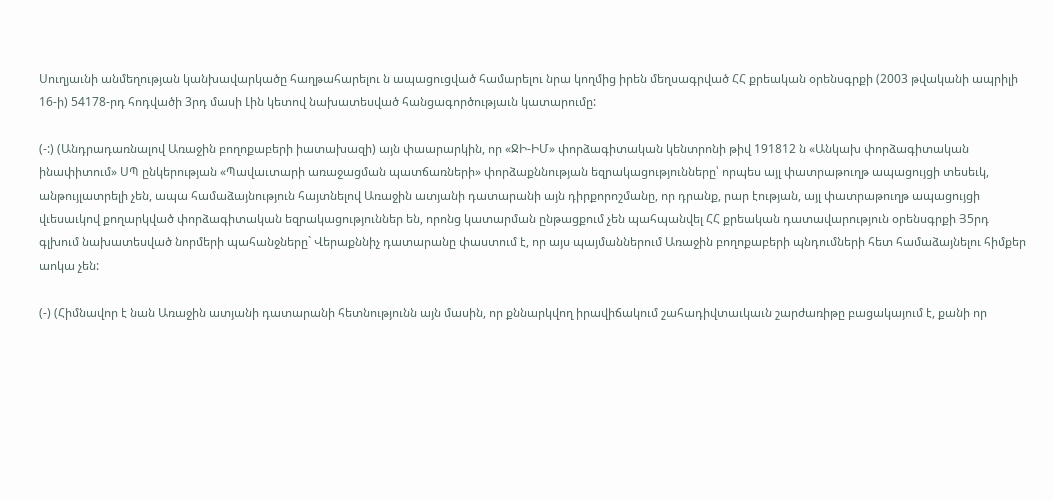Սուղյաւնի անմեղության կանխավարկածը հաղթահարելու ն ապացուցված համարելու նրա կողմից իրեն մեղսագրված ՀՀ քրեական օրենսգրքի (2003 թվականի ապրիլի 16-ի) 54178-րդ հոդվածի 3րդ մասի Լին կետով նախատեսված հանցագործությաւն կատարումը:

(-:) (Անդրադառնալով Առաջին բողոքաբերի իատախազի) այն փաարարկին, որ «ՋԻ-ԻՄ» փորձագիտական կենտրոնի թիվ 191812 ն «Անկախ փորձագիտական ինափիտում» ՍՊ ընկերության «Պավաւտարի առաջացման պատճառների» փորձաքննության եզրակացությունները՝ որպես այլ փատրաթուղթ ապացույցի տեսեւկ, անթույլատրելի չեն, ապա համաձայնություն հայտնելով Առաջին ատյանի դատարանի այն դիրքորոշմանը, որ դրանք, րար էության, այլ փատրաթուղթ ապացույցի վւեսաւկով քողարկված փորձագիտական եզրակացություններ են, որոնց կատարման ընթացքում չեն պահպանվել ՀՀ քրեական դատավարություն օրենսգրքի Յ5րդ գլխում նախատեսված նորմերի պահանջները` Վերաքննիչ դատարանը փաստում է, որ այս պայմաններում Առաջին բողոքաբերի պնդումների հետ համաձայնելու հիմքեր աոկա չեն:

(-) (Հիմնավոր է նան Առաջին ատյանի դատարանի հետնությունն այն մասին, որ քննարկվող իրավիճակում շահադիվտաւկաւն շարժառիթը բացակայում է, քանի որ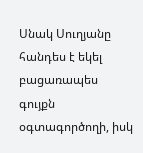Սնակ Սուղյանը հանդես է եկել բացառապես գույքն օգտագործողի, իսկ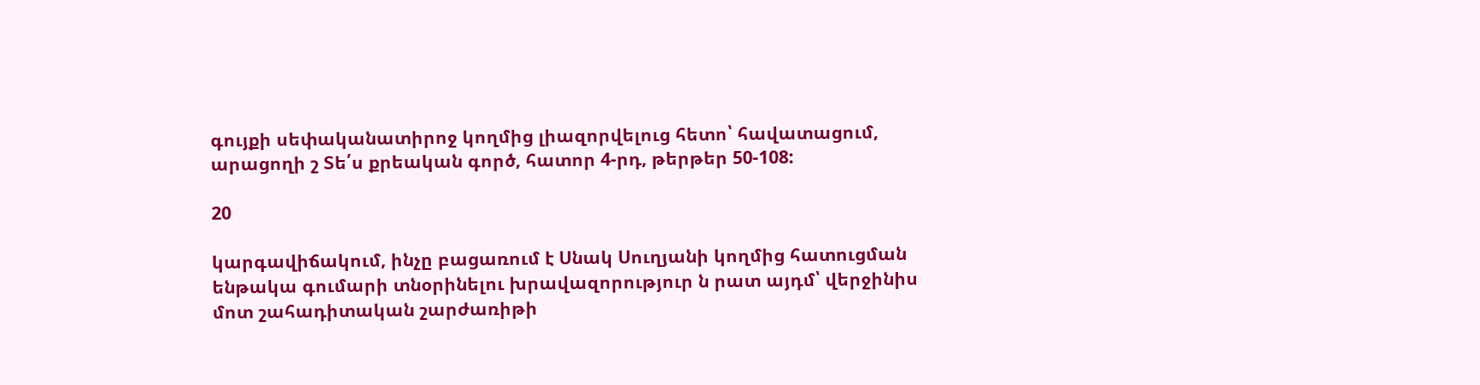գույքի սեփականատիրոջ կողմից լիազորվելուց հետո՝ հավատացում, արացողի շ Տե՛ս քրեական գործ, հատոր 4-րդ, թերթեր 50-108:

20

կարգավիճակում, ինչը բացառում է Սնակ Սուղյանի կողմից հատուցման ենթակա գումարի տնօրինելու խրավազորություր ն րատ այդմ՝ վերջինիս մոտ շահադիտական շարժառիթի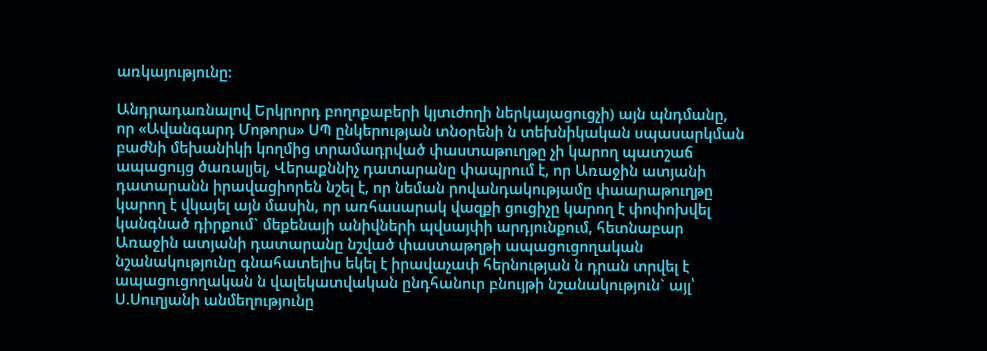առկայությունը:

Անդրադառնալով Երկրորդ բողոքաբերի կյտւժողի ներկայացուցչի) այն պնդմանը, որ «Ավանգարդ Մոթորս» ՍՊ ընկերության տնօրենի ն տեխնիկական սպասարկման բաժնի մեխանիկի կողմից տրամադրված փաստաթուղթը չի կարող պատշաճ ապացույց ծառալյել, Վերաքննիչ դատարանը փապրում է, որ Առաջին ատյանի դատարանն իրավացիորեն նշել է, որ նեման րովանդակությամը փաարաթուղթը կարող է վկայել այն մասին, որ առհասարակ վազքի ցուցիչը կարող է փոփոխվել կանգնած դիրքում` մեքենայի անիվների պվսայփի արդյունքում, հետնաբար Առաջին ատյանի դատարանը նշված փաստաթղթի ապացուցողական նշանակությունը գնահատելիս եկել է իրավաչափ հերնության ն դրան տրվել է ապացուցողական ն վալեկատվական ընդհանուր բնույթի նշանակություն` այլ՝ Ս.Սուղյանի անմեղությունը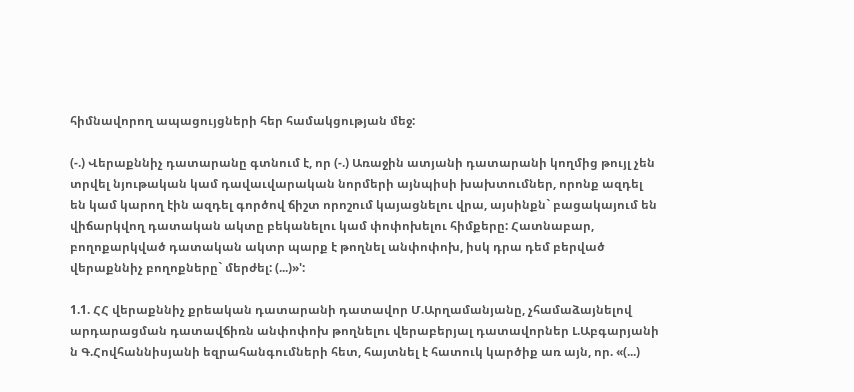հիմնավորող ապացույցների հեր համակցության մեջ:

(-.) Վերաքննիչ դատարանը գտնում է, որ (-.) Առաջին ատյանի դատարանի կողմից թույլ չեն տրվել նյութական կամ դավաւվարական նորմերի այնպիսի խախտումներ, որոնք ազդել են կամ կարող էին ազդել գործով ճիշտ որոշում կայացնելու վրա, այսինքն` բացակայում են վիճարկվող դատական ակտը բեկանելու կամ փոփոխելու հիմքերը: Հատնաբար, բողոքարկված դատական ակտր պարք է թողնել անփոփոխ, իսկ դրա դեմ բերված վերաքննիչ բողոքները` մերժել: (...)»':

1.1. ՀՀ վերաքննիչ քրեական դատարանի դատավոր Մ.Արղամանյանը, չհամաձայնելով արդարացման դատավճիռն անփոփոխ թողնելու վերաբերյալ դատավորներ Լ.Աբգարյանի ն Գ.Հովհաննիսյանի եզրահանգումների հետ, հայտնել է հատուկ կարծիք առ այն, որ. «(...)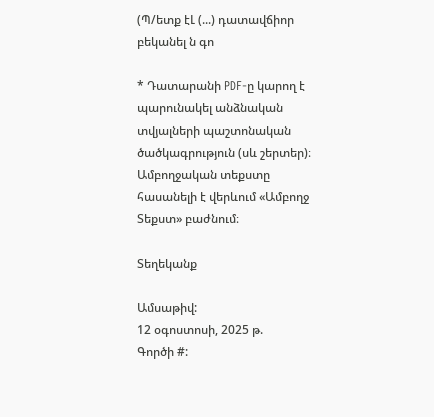(Պ/ետք էԼ (...) դատավճիոր բեկանել ն գո

* Դատարանի PDF-ը կարող է պարունակել անձնական տվյալների պաշտոնական ծածկագրություն (սև շերտեր)։ Ամբողջական տեքստը հասանելի է վերևում «Ամբողջ Տեքստ» բաժնում։

Տեղեկանք

Ամսաթիվ:
12 օգոստոսի, 2025 թ.
Գործի #: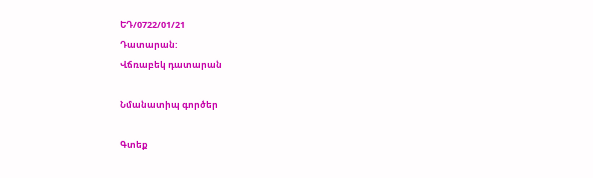ԵԴ/0722/01/21
Դատարան:
Վճռաբեկ դատարան

Նմանատիպ գործեր

Գտեք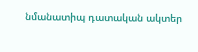նմանատիպ դատական ակտեր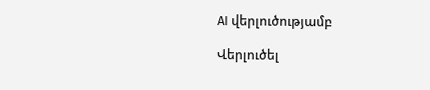AI վերլուծությամբ

Վերլուծել